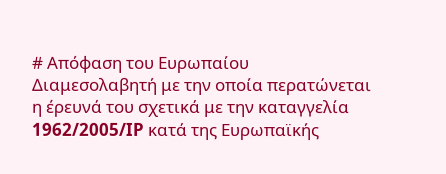# Απόφαση του Ευρωπαίου Διαμεσολαβητή με την οποία περατώνεται η έρευνά του σχετικά με την καταγγελία 1962/2005/IP κατά της Ευρωπαϊκής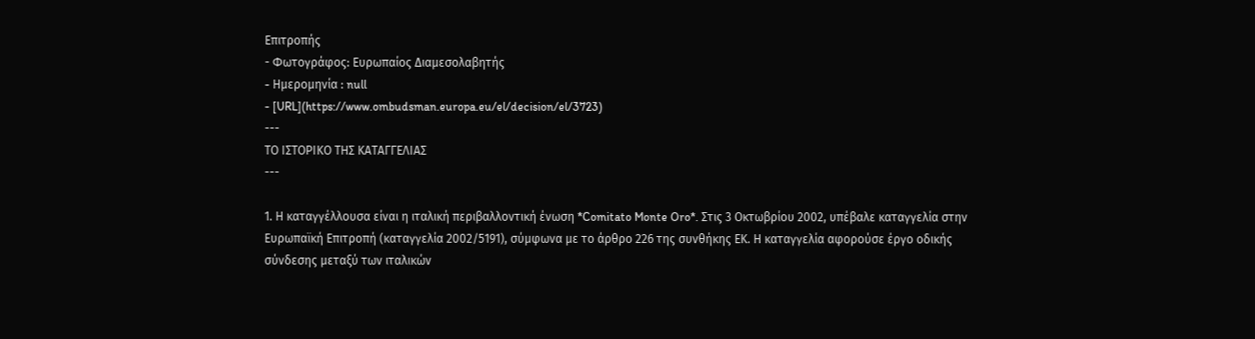Επιτροπής
- Φωτογράφος: Ευρωπαίος Διαμεσολαβητής
- Hμερομηνία : null
- [URL](https://www.ombudsman.europa.eu/el/decision/el/3723)
---
ΤΟ ΙΣΤΟΡΙΚΟ ΤΗΣ ΚΑΤΑΓΓΕΛΙΑΣ
---

1. Η καταγγέλλουσα είναι η ιταλική περιβαλλοντική ένωση *Comitato Monte Oro*. Στις 3 Οκτωβρίου 2002, υπέβαλε καταγγελία στην Ευρωπαϊκή Επιτροπή (καταγγελία 2002/5191), σύμφωνα με το άρθρο 226 της συνθήκης ΕΚ. Η καταγγελία αφορούσε έργο οδικής σύνδεσης μεταξύ των ιταλικών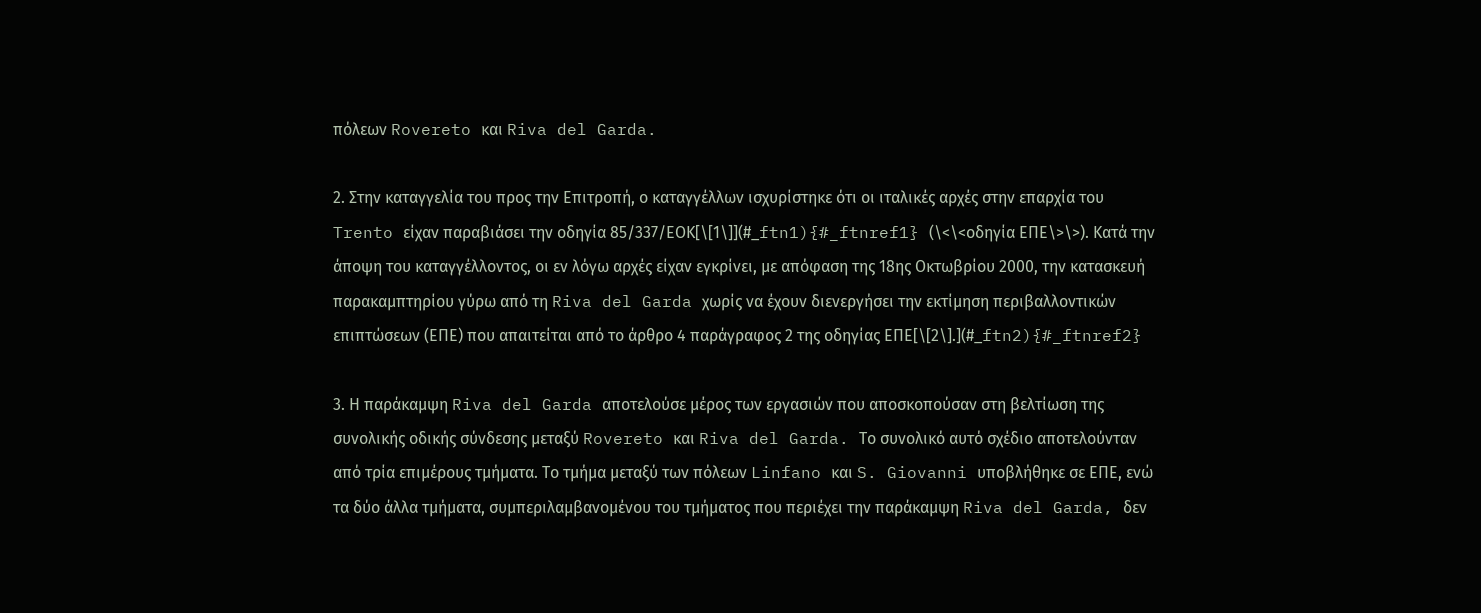πόλεων Rovereto και Riva del Garda.

2. Στην καταγγελία του προς την Επιτροπή, ο καταγγέλλων ισχυρίστηκε ότι οι ιταλικές αρχές στην επαρχία του Trento είχαν παραβιάσει την οδηγία 85/337/ΕΟΚ[\[1\]](#_ftn1){#_ftnref1} (\<\<οδηγία ΕΠΕ\>\>). Κατά την άποψη του καταγγέλλοντος, οι εν λόγω αρχές είχαν εγκρίνει, με απόφαση της 18ης Οκτωβρίου 2000, την κατασκευή παρακαμπτηρίου γύρω από τη Riva del Garda χωρίς να έχουν διενεργήσει την εκτίμηση περιβαλλοντικών επιπτώσεων (ΕΠΕ) που απαιτείται από το άρθρο 4 παράγραφος 2 της οδηγίας ΕΠΕ[\[2\].](#_ftn2){#_ftnref2}

3. Η παράκαμψη Riva del Garda αποτελούσε μέρος των εργασιών που αποσκοπούσαν στη βελτίωση της συνολικής οδικής σύνδεσης μεταξύ Rovereto και Riva del Garda. Το συνολικό αυτό σχέδιο αποτελούνταν από τρία επιμέρους τμήματα. Το τμήμα μεταξύ των πόλεων Linfano και S. Giovanni υποβλήθηκε σε ΕΠΕ, ενώ τα δύο άλλα τμήματα, συμπεριλαμβανομένου του τμήματος που περιέχει την παράκαμψη Riva del Garda, δεν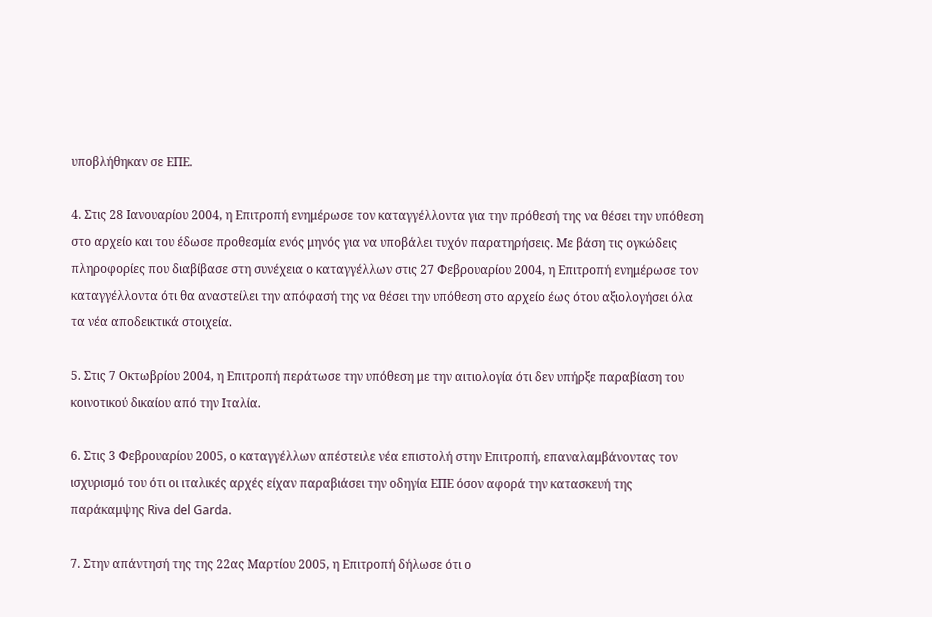υποβλήθηκαν σε ΕΠΕ.

4. Στις 28 Ιανουαρίου 2004, η Επιτροπή ενημέρωσε τον καταγγέλλοντα για την πρόθεσή της να θέσει την υπόθεση στο αρχείο και του έδωσε προθεσμία ενός μηνός για να υποβάλει τυχόν παρατηρήσεις. Με βάση τις ογκώδεις πληροφορίες που διαβίβασε στη συνέχεια ο καταγγέλλων στις 27 Φεβρουαρίου 2004, η Επιτροπή ενημέρωσε τον καταγγέλλοντα ότι θα αναστείλει την απόφασή της να θέσει την υπόθεση στο αρχείο έως ότου αξιολογήσει όλα τα νέα αποδεικτικά στοιχεία.

5. Στις 7 Οκτωβρίου 2004, η Επιτροπή περάτωσε την υπόθεση με την αιτιολογία ότι δεν υπήρξε παραβίαση του κοινοτικού δικαίου από την Ιταλία.

6. Στις 3 Φεβρουαρίου 2005, ο καταγγέλλων απέστειλε νέα επιστολή στην Επιτροπή, επαναλαμβάνοντας τον ισχυρισμό του ότι οι ιταλικές αρχές είχαν παραβιάσει την οδηγία ΕΠΕ όσον αφορά την κατασκευή της παράκαμψης Riva del Garda.

7. Στην απάντησή της της 22ας Μαρτίου 2005, η Επιτροπή δήλωσε ότι ο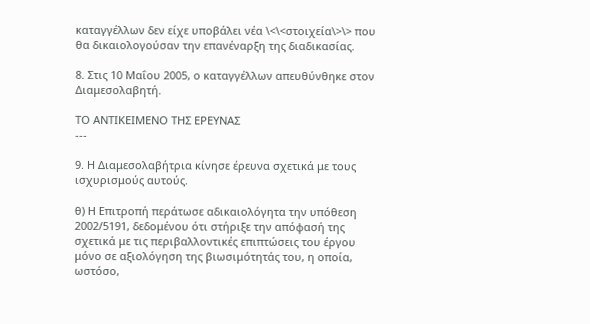καταγγέλλων δεν είχε υποβάλει νέα \<\<στοιχεία\>\> που θα δικαιολογούσαν την επανέναρξη της διαδικασίας.

8. Στις 10 Μαΐου 2005, ο καταγγέλλων απευθύνθηκε στον Διαμεσολαβητή.

ΤΟ ΑΝΤΙΚΕΙΜΕΝΟ ΤΗΣ ΕΡΕΥΝΑΣ
---

9. Η Διαμεσολαβήτρια κίνησε έρευνα σχετικά με τους ισχυρισμούς αυτούς.

θ) Η Επιτροπή περάτωσε αδικαιολόγητα την υπόθεση 2002/5191, δεδομένου ότι στήριξε την απόφασή της σχετικά με τις περιβαλλοντικές επιπτώσεις του έργου μόνο σε αξιολόγηση της βιωσιμότητάς του, η οποία, ωστόσο,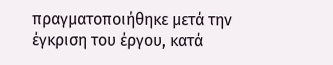πραγματοποιήθηκε μετά την έγκριση του έργου, κατά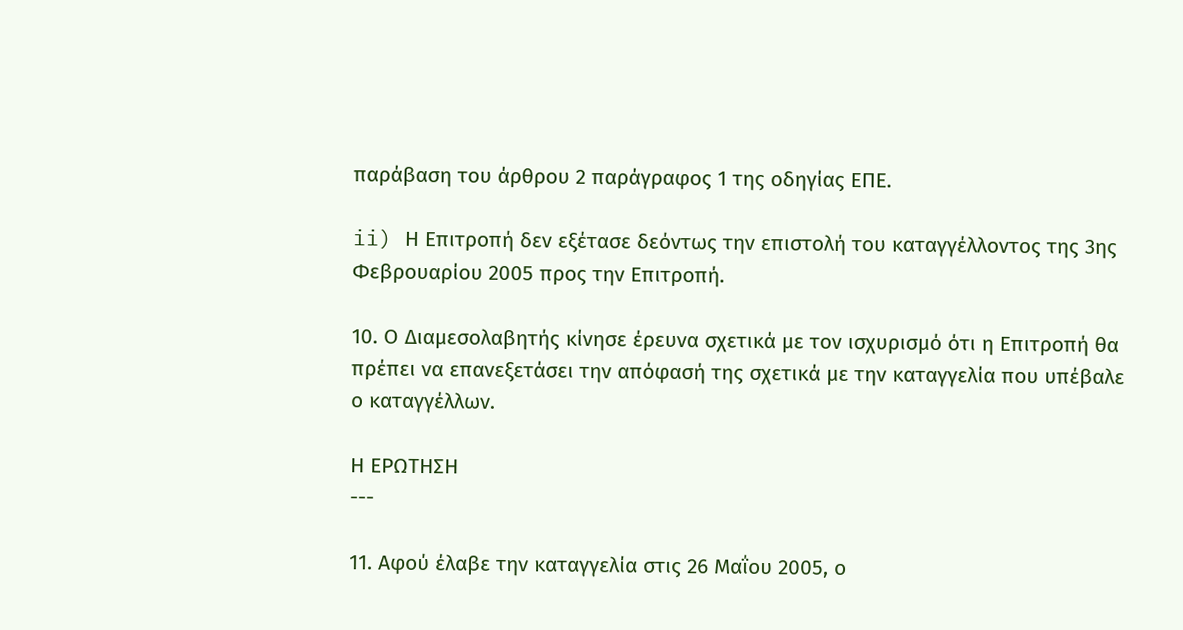παράβαση του άρθρου 2 παράγραφος 1 της οδηγίας ΕΠΕ.

ii) Η Επιτροπή δεν εξέτασε δεόντως την επιστολή του καταγγέλλοντος της 3ης Φεβρουαρίου 2005 προς την Επιτροπή.

10. Ο Διαμεσολαβητής κίνησε έρευνα σχετικά με τον ισχυρισμό ότι η Επιτροπή θα πρέπει να επανεξετάσει την απόφασή της σχετικά με την καταγγελία που υπέβαλε ο καταγγέλλων.

Η ΕΡΩΤΗΣΗ
---

11. Αφού έλαβε την καταγγελία στις 26 Μαΐου 2005, ο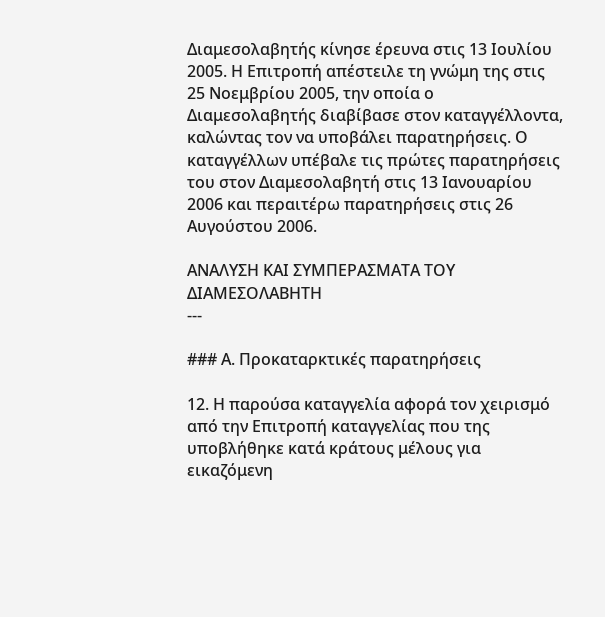Διαμεσολαβητής κίνησε έρευνα στις 13 Ιουλίου 2005. Η Επιτροπή απέστειλε τη γνώμη της στις 25 Νοεμβρίου 2005, την οποία ο Διαμεσολαβητής διαβίβασε στον καταγγέλλοντα, καλώντας τον να υποβάλει παρατηρήσεις. Ο καταγγέλλων υπέβαλε τις πρώτες παρατηρήσεις του στον Διαμεσολαβητή στις 13 Ιανουαρίου 2006 και περαιτέρω παρατηρήσεις στις 26 Αυγούστου 2006.

ΑΝΑΛΥΣΗ ΚΑΙ ΣΥΜΠΕΡΑΣΜΑΤΑ ΤΟΥ ΔΙΑΜΕΣΟΛΑΒΗΤΗ
---

### Α. Προκαταρκτικές παρατηρήσεις

12. Η παρούσα καταγγελία αφορά τον χειρισμό από την Επιτροπή καταγγελίας που της υποβλήθηκε κατά κράτους μέλους για εικαζόμενη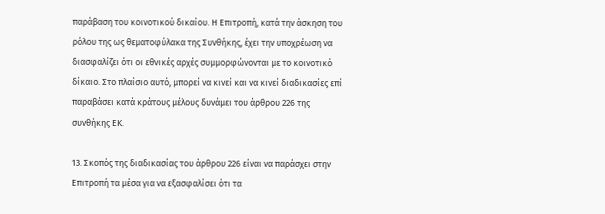παράβαση του κοινοτικού δικαίου. Η Επιτροπή, κατά την άσκηση του ρόλου της ως θεματοφύλακα της Συνθήκης, έχει την υποχρέωση να διασφαλίζει ότι οι εθνικές αρχές συμμορφώνονται με το κοινοτικό δίκαιο. Στο πλαίσιο αυτό, μπορεί να κινεί και να κινεί διαδικασίες επί παραβάσει κατά κράτους μέλους δυνάμει του άρθρου 226 της συνθήκης ΕΚ.

13. Σκοπός της διαδικασίας του άρθρου 226 είναι να παράσχει στην Επιτροπή τα μέσα για να εξασφαλίσει ότι τα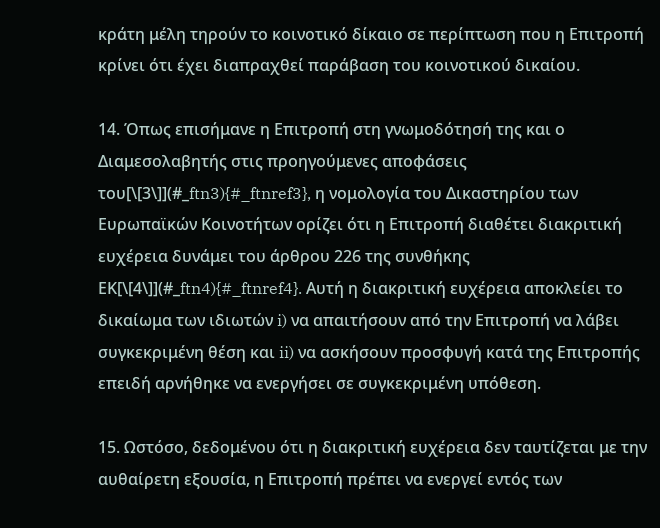κράτη μέλη τηρούν το κοινοτικό δίκαιο σε περίπτωση που η Επιτροπή κρίνει ότι έχει διαπραχθεί παράβαση του κοινοτικού δικαίου.

14. Όπως επισήμανε η Επιτροπή στη γνωμοδότησή της και ο Διαμεσολαβητής στις προηγούμενες αποφάσεις του[\[3\]](#_ftn3){#_ftnref3}, η νομολογία του Δικαστηρίου των Ευρωπαϊκών Κοινοτήτων ορίζει ότι η Επιτροπή διαθέτει διακριτική ευχέρεια δυνάμει του άρθρου 226 της συνθήκης ΕΚ[\[4\]](#_ftn4){#_ftnref4}. Αυτή η διακριτική ευχέρεια αποκλείει το δικαίωμα των ιδιωτών i) να απαιτήσουν από την Επιτροπή να λάβει συγκεκριμένη θέση και ii) να ασκήσουν προσφυγή κατά της Επιτροπής επειδή αρνήθηκε να ενεργήσει σε συγκεκριμένη υπόθεση.

15. Ωστόσο, δεδομένου ότι η διακριτική ευχέρεια δεν ταυτίζεται με την αυθαίρετη εξουσία, η Επιτροπή πρέπει να ενεργεί εντός των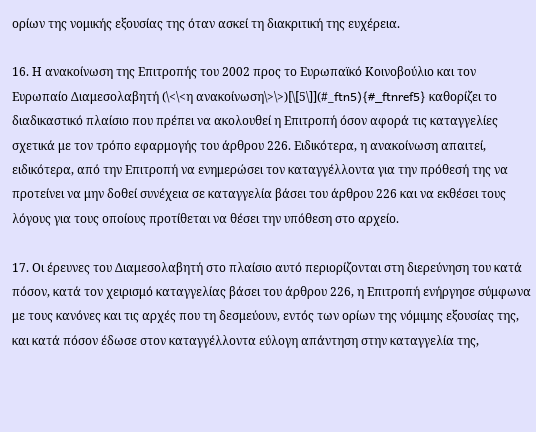ορίων της νομικής εξουσίας της όταν ασκεί τη διακριτική της ευχέρεια.

16. Η ανακοίνωση της Επιτροπής του 2002 προς το Ευρωπαϊκό Κοινοβούλιο και τον Ευρωπαίο Διαμεσολαβητή (\<\<η ανακοίνωση\>\>)[\[5\]](#_ftn5){#_ftnref5} καθορίζει το διαδικαστικό πλαίσιο που πρέπει να ακολουθεί η Επιτροπή όσον αφορά τις καταγγελίες σχετικά με τον τρόπο εφαρμογής του άρθρου 226. Ειδικότερα, η ανακοίνωση απαιτεί, ειδικότερα, από την Επιτροπή να ενημερώσει τον καταγγέλλοντα για την πρόθεσή της να προτείνει να μην δοθεί συνέχεια σε καταγγελία βάσει του άρθρου 226 και να εκθέσει τους λόγους για τους οποίους προτίθεται να θέσει την υπόθεση στο αρχείο.

17. Οι έρευνες του Διαμεσολαβητή στο πλαίσιο αυτό περιορίζονται στη διερεύνηση του κατά πόσον, κατά τον χειρισμό καταγγελίας βάσει του άρθρου 226, η Επιτροπή ενήργησε σύμφωνα με τους κανόνες και τις αρχές που τη δεσμεύουν, εντός των ορίων της νόμιμης εξουσίας της, και κατά πόσον έδωσε στον καταγγέλλοντα εύλογη απάντηση στην καταγγελία της,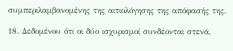συμπεριλαμβανομένης της αιτιολόγησης της απόφασής της.

18. Δεδομένου ότι οι δύο ισχυρισμοί συνδέονται στενά,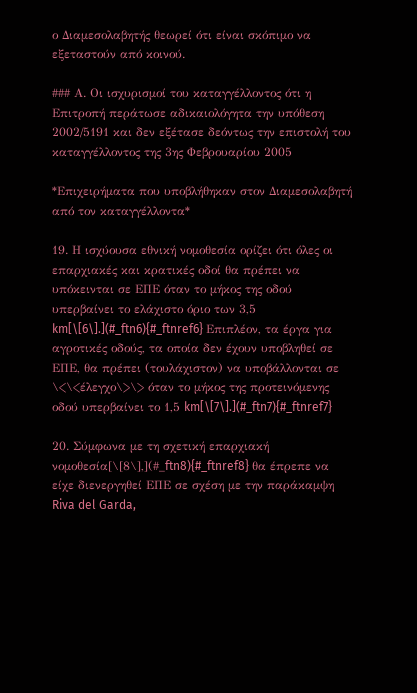ο Διαμεσολαβητής θεωρεί ότι είναι σκόπιμο να εξεταστούν από κοινού.

### Α. Οι ισχυρισμοί του καταγγέλλοντος ότι η Επιτροπή περάτωσε αδικαιολόγητα την υπόθεση 2002/5191 και δεν εξέτασε δεόντως την επιστολή του καταγγέλλοντος της 3ης Φεβρουαρίου 2005

*Επιχειρήματα που υποβλήθηκαν στον Διαμεσολαβητή από τον καταγγέλλοντα*

19. Η ισχύουσα εθνική νομοθεσία ορίζει ότι όλες οι επαρχιακές και κρατικές οδοί θα πρέπει να υπόκεινται σε ΕΠΕ όταν το μήκος της οδού υπερβαίνει το ελάχιστο όριο των 3,5 km[\[6\].](#_ftn6){#_ftnref6} Επιπλέον, τα έργα για αγροτικές οδούς, τα οποία δεν έχουν υποβληθεί σε ΕΠΕ, θα πρέπει (τουλάχιστον) να υποβάλλονται σε \<\<έλεγχο\>\> όταν το μήκος της προτεινόμενης οδού υπερβαίνει το 1,5 km[\[7\].](#_ftn7){#_ftnref7}

20. Σύμφωνα με τη σχετική επαρχιακή νομοθεσία[\[8\],](#_ftn8){#_ftnref8} θα έπρεπε να είχε διενεργηθεί ΕΠΕ σε σχέση με την παράκαμψη Riva del Garda,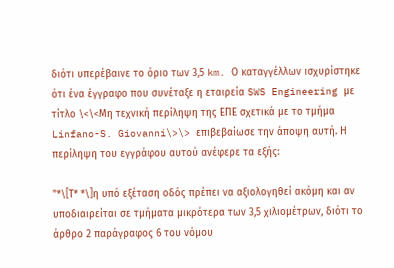διότι υπερέβαινε το όριο των 3,5 km. Ο καταγγέλλων ισχυρίστηκε ότι ένα έγγραφο που συνέταξε η εταιρεία SWS Engineering με τίτλο \<\<Μη τεχνική περίληψη της ΕΠΕ σχετικά με το τμήμα Linfano-S. Giovanni\>\> επιβεβαίωσε την άποψη αυτή. Η περίληψη του εγγράφου αυτού ανέφερε τα εξής:

"*\[Τ* *\]η υπό εξέταση οδός πρέπει να αξιολογηθεί ακόμη και αν υποδιαιρείται σε τμήματα μικρότερα των 3,5 χιλιομέτρων, διότι το άρθρο 2 παράγραφος 6 του νόμου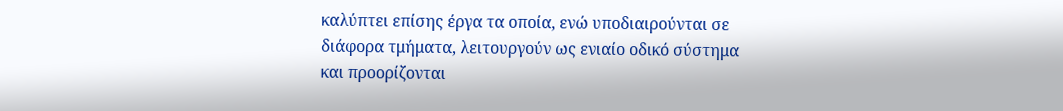καλύπτει επίσης έργα τα οποία, ενώ υποδιαιρούνται σε διάφορα τμήματα, λειτουργούν ως ενιαίο οδικό σύστημα και προορίζονται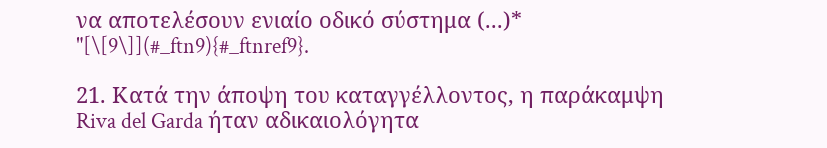να αποτελέσουν ενιαίο οδικό σύστημα (...)* "[\[9\]](#_ftn9){#_ftnref9}.

21. Κατά την άποψη του καταγγέλλοντος, η παράκαμψη Riva del Garda ήταν αδικαιολόγητα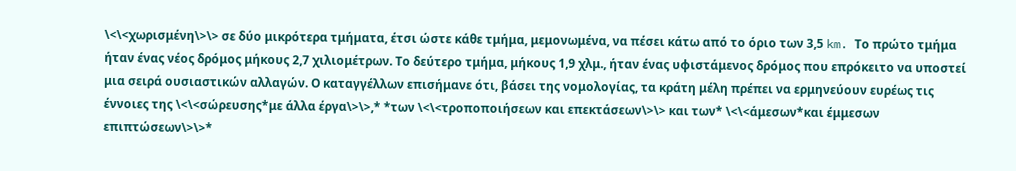\<\<χωρισμένη\>\> σε δύο μικρότερα τμήματα, έτσι ώστε κάθε τμήμα, μεμονωμένα, να πέσει κάτω από το όριο των 3,5 km. Το πρώτο τμήμα ήταν ένας νέος δρόμος μήκους 2,7 χιλιομέτρων. Το δεύτερο τμήμα, μήκους 1,9 χλμ., ήταν ένας υφιστάμενος δρόμος που επρόκειτο να υποστεί μια σειρά ουσιαστικών αλλαγών. Ο καταγγέλλων επισήμανε ότι, βάσει της νομολογίας, τα κράτη μέλη πρέπει να ερμηνεύουν ευρέως τις έννοιες της \<\<σώρευσης*με άλλα έργα\>\>,* *των \<\<τροποποιήσεων και επεκτάσεων\>\> και των* \<\<άμεσων*και έμμεσων επιπτώσεων\>\>*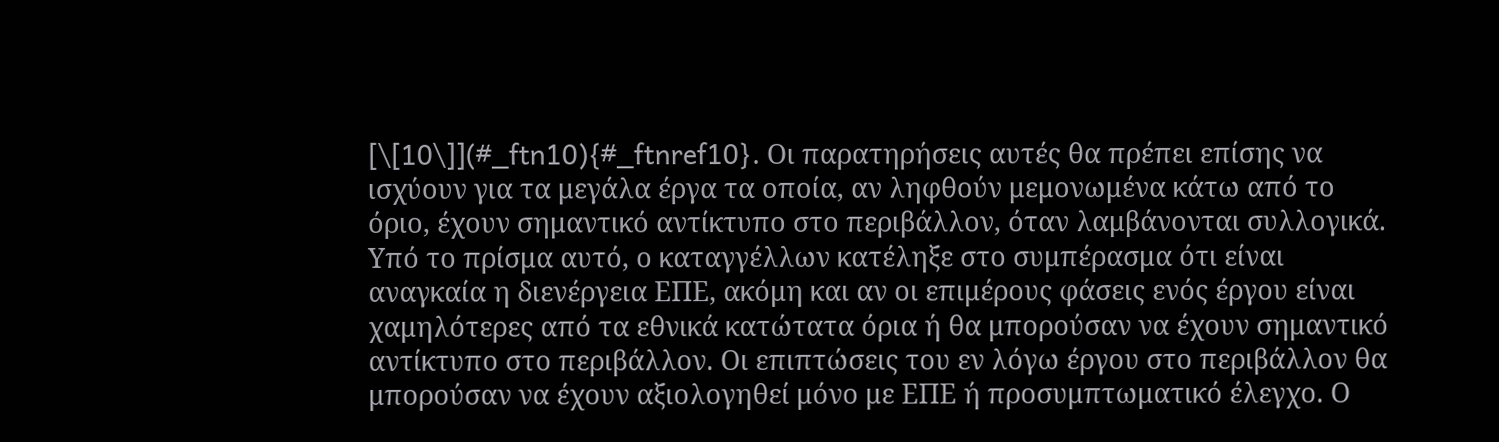[\[10\]](#_ftn10){#_ftnref10}. Οι παρατηρήσεις αυτές θα πρέπει επίσης να ισχύουν για τα μεγάλα έργα τα οποία, αν ληφθούν μεμονωμένα κάτω από το όριο, έχουν σημαντικό αντίκτυπο στο περιβάλλον, όταν λαμβάνονται συλλογικά. Υπό το πρίσμα αυτό, ο καταγγέλλων κατέληξε στο συμπέρασμα ότι είναι αναγκαία η διενέργεια ΕΠΕ, ακόμη και αν οι επιμέρους φάσεις ενός έργου είναι χαμηλότερες από τα εθνικά κατώτατα όρια ή θα μπορούσαν να έχουν σημαντικό αντίκτυπο στο περιβάλλον. Οι επιπτώσεις του εν λόγω έργου στο περιβάλλον θα μπορούσαν να έχουν αξιολογηθεί μόνο με ΕΠΕ ή προσυμπτωματικό έλεγχο. Ο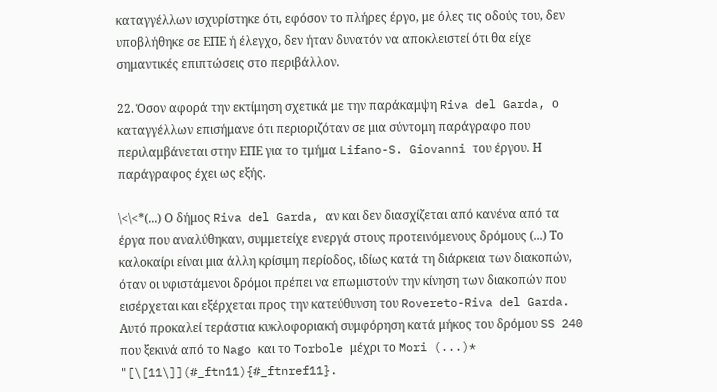καταγγέλλων ισχυρίστηκε ότι, εφόσον το πλήρες έργο, με όλες τις οδούς του, δεν υποβλήθηκε σε ΕΠΕ ή έλεγχο, δεν ήταν δυνατόν να αποκλειστεί ότι θα είχε σημαντικές επιπτώσεις στο περιβάλλον.

22. Όσον αφορά την εκτίμηση σχετικά με την παράκαμψη Riva del Garda, ο καταγγέλλων επισήμανε ότι περιοριζόταν σε μια σύντομη παράγραφο που περιλαμβάνεται στην ΕΠΕ για το τμήμα Lifano-S. Giovanni του έργου. Η παράγραφος έχει ως εξής.

\<\<*(...) Ο δήμος Riva del Garda, αν και δεν διασχίζεται από κανένα από τα έργα που αναλύθηκαν, συμμετείχε ενεργά στους προτεινόμενους δρόμους (...) Το καλοκαίρι είναι μια άλλη κρίσιμη περίοδος, ιδίως κατά τη διάρκεια των διακοπών, όταν οι υφιστάμενοι δρόμοι πρέπει να επωμιστούν την κίνηση των διακοπών που εισέρχεται και εξέρχεται προς την κατεύθυνση του Rovereto-Riva del Garda. Αυτό προκαλεί τεράστια κυκλοφοριακή συμφόρηση κατά μήκος του δρόμου SS 240 που ξεκινά από το Nago και το Torbole μέχρι το Mori (...)* "[\[11\]](#_ftn11){#_ftnref11}.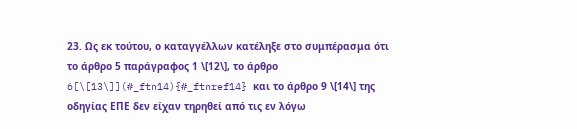23. Ως εκ τούτου, ο καταγγέλλων κατέληξε στο συμπέρασμα ότι το άρθρο 5 παράγραφος 1 \[12\], το άρθρο 6[\[13\]](#_ftn14){#_ftnref14} και το άρθρο 9 \[14\] της οδηγίας ΕΠΕ δεν είχαν τηρηθεί από τις εν λόγω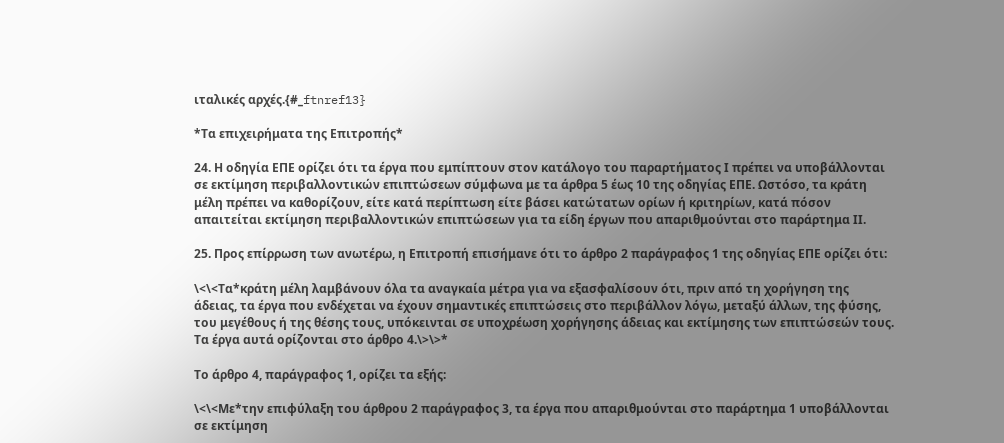ιταλικές αρχές.{#_ftnref13}

*Τα επιχειρήματα της Επιτροπής*

24. Η οδηγία ΕΠΕ ορίζει ότι τα έργα που εμπίπτουν στον κατάλογο του παραρτήματος Ι πρέπει να υποβάλλονται σε εκτίμηση περιβαλλοντικών επιπτώσεων σύμφωνα με τα άρθρα 5 έως 10 της οδηγίας ΕΠΕ. Ωστόσο, τα κράτη μέλη πρέπει να καθορίζουν, είτε κατά περίπτωση είτε βάσει κατώτατων ορίων ή κριτηρίων, κατά πόσον απαιτείται εκτίμηση περιβαλλοντικών επιπτώσεων για τα είδη έργων που απαριθμούνται στο παράρτημα ΙΙ.

25. Προς επίρρωση των ανωτέρω, η Επιτροπή επισήμανε ότι το άρθρο 2 παράγραφος 1 της οδηγίας ΕΠΕ ορίζει ότι:

\<\<Τα*κράτη μέλη λαμβάνουν όλα τα αναγκαία μέτρα για να εξασφαλίσουν ότι, πριν από τη χορήγηση της άδειας, τα έργα που ενδέχεται να έχουν σημαντικές επιπτώσεις στο περιβάλλον λόγω, μεταξύ άλλων, της φύσης, του μεγέθους ή της θέσης τους, υπόκεινται σε υποχρέωση χορήγησης άδειας και εκτίμησης των επιπτώσεών τους. Τα έργα αυτά ορίζονται στο άρθρο 4.\>\>*

Το άρθρο 4, παράγραφος 1, ορίζει τα εξής:

\<\<Με*την επιφύλαξη του άρθρου 2 παράγραφος 3, τα έργα που απαριθμούνται στο παράρτημα 1 υποβάλλονται σε εκτίμηση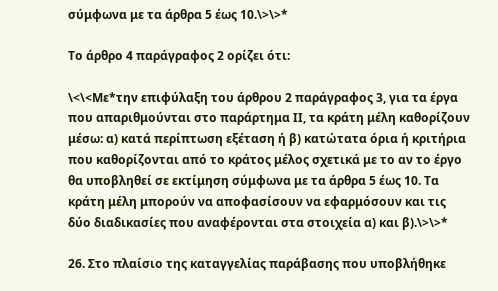σύμφωνα με τα άρθρα 5 έως 10.\>\>*

Το άρθρο 4 παράγραφος 2 ορίζει ότι:

\<\<Με*την επιφύλαξη του άρθρου 2 παράγραφος 3, για τα έργα που απαριθμούνται στο παράρτημα ΙΙ, τα κράτη μέλη καθορίζουν μέσω: α) κατά περίπτωση εξέταση ή β) κατώτατα όρια ή κριτήρια που καθορίζονται από το κράτος μέλος σχετικά με το αν το έργο θα υποβληθεί σε εκτίμηση σύμφωνα με τα άρθρα 5 έως 10. Τα κράτη μέλη μπορούν να αποφασίσουν να εφαρμόσουν και τις δύο διαδικασίες που αναφέρονται στα στοιχεία α) και β).\>\>*

26. Στο πλαίσιο της καταγγελίας παράβασης που υποβλήθηκε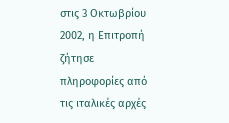στις 3 Οκτωβρίου 2002, η Επιτροπή ζήτησε πληροφορίες από τις ιταλικές αρχές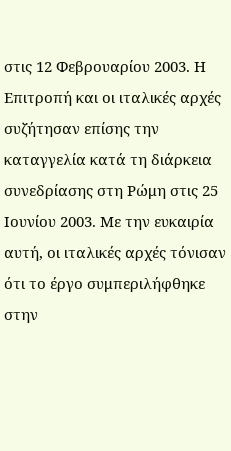στις 12 Φεβρουαρίου 2003. Η Επιτροπή και οι ιταλικές αρχές συζήτησαν επίσης την καταγγελία κατά τη διάρκεια συνεδρίασης στη Ρώμη στις 25 Ιουνίου 2003. Με την ευκαιρία αυτή, οι ιταλικές αρχές τόνισαν ότι το έργο συμπεριλήφθηκε στην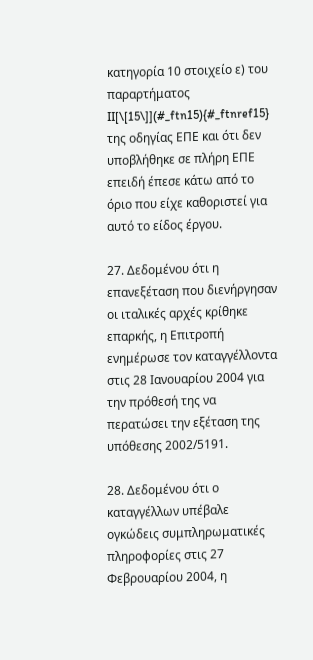κατηγορία 10 στοιχείο ε) του παραρτήματος II[\[15\]](#_ftn15){#_ftnref15} της οδηγίας ΕΠΕ και ότι δεν υποβλήθηκε σε πλήρη ΕΠΕ επειδή έπεσε κάτω από το όριο που είχε καθοριστεί για αυτό το είδος έργου.

27. Δεδομένου ότι η επανεξέταση που διενήργησαν οι ιταλικές αρχές κρίθηκε επαρκής, η Επιτροπή ενημέρωσε τον καταγγέλλοντα στις 28 Ιανουαρίου 2004 για την πρόθεσή της να περατώσει την εξέταση της υπόθεσης 2002/5191.

28. Δεδομένου ότι ο καταγγέλλων υπέβαλε ογκώδεις συμπληρωματικές πληροφορίες στις 27 Φεβρουαρίου 2004, η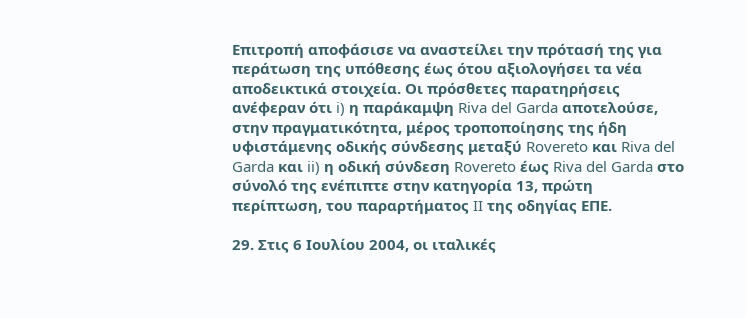Επιτροπή αποφάσισε να αναστείλει την πρότασή της για περάτωση της υπόθεσης έως ότου αξιολογήσει τα νέα αποδεικτικά στοιχεία. Οι πρόσθετες παρατηρήσεις ανέφεραν ότι i) η παράκαμψη Riva del Garda αποτελούσε, στην πραγματικότητα, μέρος τροποποίησης της ήδη υφιστάμενης οδικής σύνδεσης μεταξύ Rovereto και Riva del Garda και ii) η οδική σύνδεση Rovereto έως Riva del Garda στο σύνολό της ενέπιπτε στην κατηγορία 13, πρώτη περίπτωση, του παραρτήματος II της οδηγίας ΕΠΕ.

29. Στις 6 Ιουλίου 2004, οι ιταλικές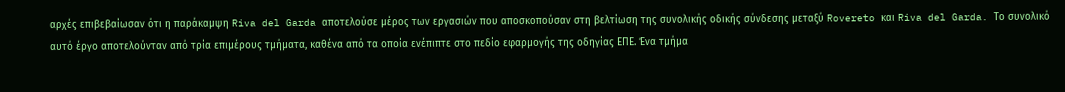αρχές επιβεβαίωσαν ότι η παράκαμψη Riva del Garda αποτελούσε μέρος των εργασιών που αποσκοπούσαν στη βελτίωση της συνολικής οδικής σύνδεσης μεταξύ Rovereto και Riva del Garda. Το συνολικό αυτό έργο αποτελούνταν από τρία επιμέρους τμήματα, καθένα από τα οποία ενέπιπτε στο πεδίο εφαρμογής της οδηγίας ΕΠΕ. Ένα τμήμα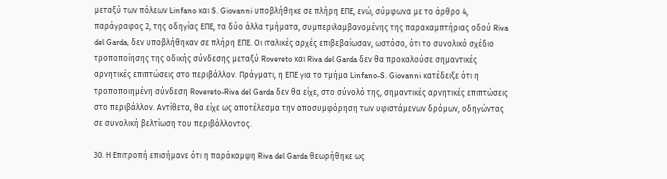μεταξύ των πόλεων Linfano και S. Giovanni υποβλήθηκε σε πλήρη ΕΠΕ, ενώ, σύμφωνα με το άρθρο 4, παράγραφος 2, της οδηγίας ΕΠΕ, τα δύο άλλα τμήματα, συμπεριλαμβανομένης της παρακαμπτήριας οδού Riva del Garda, δεν υποβλήθηκαν σε πλήρη ΕΠΕ. Οι ιταλικές αρχές επιβεβαίωσαν, ωστόσο, ότι το συνολικό σχέδιο τροποποίησης της οδικής σύνδεσης μεταξύ Rovereto και Riva del Garda δεν θα προκαλούσε σημαντικές αρνητικές επιπτώσεις στο περιβάλλον. Πράγματι, η ΕΠΕ για το τμήμα Linfano-S. Giovanni κατέδειξε ότι η τροποποιημένη σύνδεση Rovereto-Riva del Garda δεν θα είχε, στο σύνολό της, σημαντικές αρνητικές επιπτώσεις στο περιβάλλον. Αντίθετα, θα είχε ως αποτέλεσμα την αποσυμφόρηση των υφιστάμενων δρόμων, οδηγώντας σε συνολική βελτίωση του περιβάλλοντος.

30. Η Επιτροπή επισήμανε ότι η παράκαμψη Riva del Garda θεωρήθηκε ως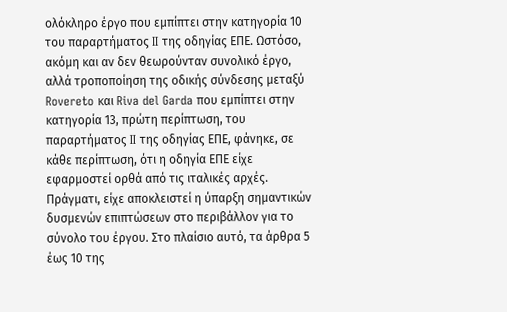ολόκληρο έργο που εμπίπτει στην κατηγορία 10 του παραρτήματος II της οδηγίας ΕΠΕ. Ωστόσο, ακόμη και αν δεν θεωρούνταν συνολικό έργο, αλλά τροποποίηση της οδικής σύνδεσης μεταξύ Rovereto και Riva del Garda που εμπίπτει στην κατηγορία 13, πρώτη περίπτωση, του παραρτήματος II της οδηγίας ΕΠΕ, φάνηκε, σε κάθε περίπτωση, ότι η οδηγία ΕΠΕ είχε εφαρμοστεί ορθά από τις ιταλικές αρχές. Πράγματι, είχε αποκλειστεί η ύπαρξη σημαντικών δυσμενών επιπτώσεων στο περιβάλλον για το σύνολο του έργου. Στο πλαίσιο αυτό, τα άρθρα 5 έως 10 της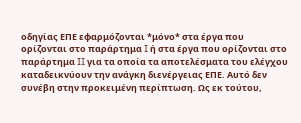οδηγίας ΕΠΕ εφαρμόζονται *μόνο* στα έργα που ορίζονται στο παράρτημα I ή στα έργα που ορίζονται στο παράρτημα II για τα οποία τα αποτελέσματα του ελέγχου καταδεικνύουν την ανάγκη διενέργειας ΕΠΕ. Αυτό δεν συνέβη στην προκειμένη περίπτωση. Ως εκ τούτου,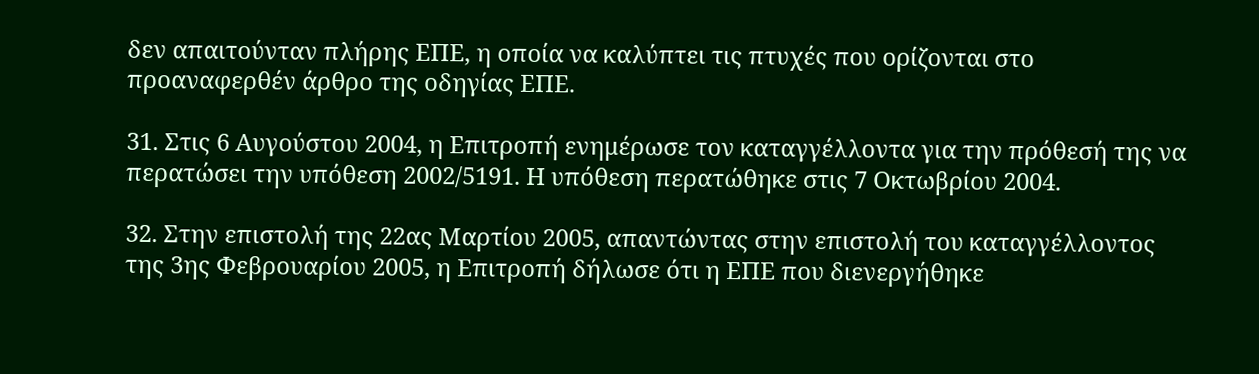δεν απαιτούνταν πλήρης ΕΠΕ, η οποία να καλύπτει τις πτυχές που ορίζονται στο προαναφερθέν άρθρο της οδηγίας ΕΠΕ.

31. Στις 6 Αυγούστου 2004, η Επιτροπή ενημέρωσε τον καταγγέλλοντα για την πρόθεσή της να περατώσει την υπόθεση 2002/5191. Η υπόθεση περατώθηκε στις 7 Οκτωβρίου 2004.

32. Στην επιστολή της 22ας Μαρτίου 2005, απαντώντας στην επιστολή του καταγγέλλοντος της 3ης Φεβρουαρίου 2005, η Επιτροπή δήλωσε ότι η ΕΠΕ που διενεργήθηκε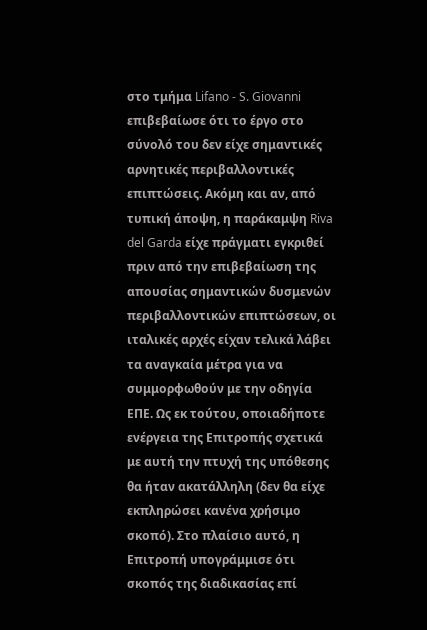στο τμήμα Lifano - S. Giovanni επιβεβαίωσε ότι το έργο στο σύνολό του δεν είχε σημαντικές αρνητικές περιβαλλοντικές επιπτώσεις. Ακόμη και αν, από τυπική άποψη, η παράκαμψη Riva del Garda είχε πράγματι εγκριθεί πριν από την επιβεβαίωση της απουσίας σημαντικών δυσμενών περιβαλλοντικών επιπτώσεων, οι ιταλικές αρχές είχαν τελικά λάβει τα αναγκαία μέτρα για να συμμορφωθούν με την οδηγία ΕΠΕ. Ως εκ τούτου, οποιαδήποτε ενέργεια της Επιτροπής σχετικά με αυτή την πτυχή της υπόθεσης θα ήταν ακατάλληλη (δεν θα είχε εκπληρώσει κανένα χρήσιμο σκοπό). Στο πλαίσιο αυτό, η Επιτροπή υπογράμμισε ότι σκοπός της διαδικασίας επί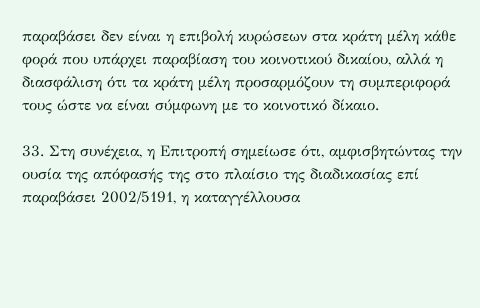παραβάσει δεν είναι η επιβολή κυρώσεων στα κράτη μέλη κάθε φορά που υπάρχει παραβίαση του κοινοτικού δικαίου, αλλά η διασφάλιση ότι τα κράτη μέλη προσαρμόζουν τη συμπεριφορά τους ώστε να είναι σύμφωνη με το κοινοτικό δίκαιο.

33. Στη συνέχεια, η Επιτροπή σημείωσε ότι, αμφισβητώντας την ουσία της απόφασής της στο πλαίσιο της διαδικασίας επί παραβάσει 2002/5191, η καταγγέλλουσα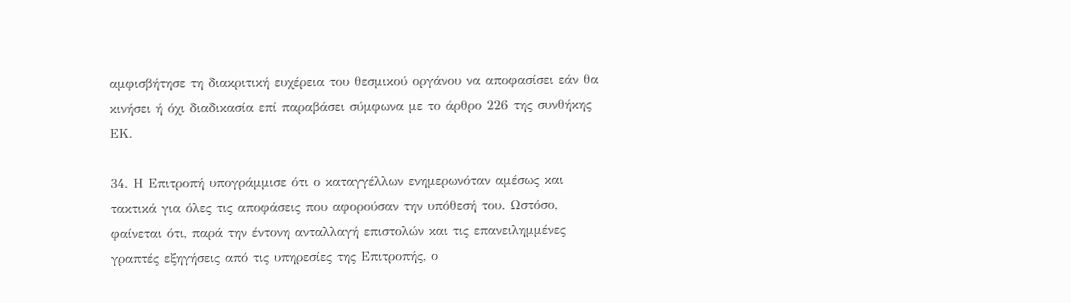αμφισβήτησε τη διακριτική ευχέρεια του θεσμικού οργάνου να αποφασίσει εάν θα κινήσει ή όχι διαδικασία επί παραβάσει σύμφωνα με το άρθρο 226 της συνθήκης ΕΚ.

34. Η Επιτροπή υπογράμμισε ότι ο καταγγέλλων ενημερωνόταν αμέσως και τακτικά για όλες τις αποφάσεις που αφορούσαν την υπόθεσή του. Ωστόσο, φαίνεται ότι, παρά την έντονη ανταλλαγή επιστολών και τις επανειλημμένες γραπτές εξηγήσεις από τις υπηρεσίες της Επιτροπής, ο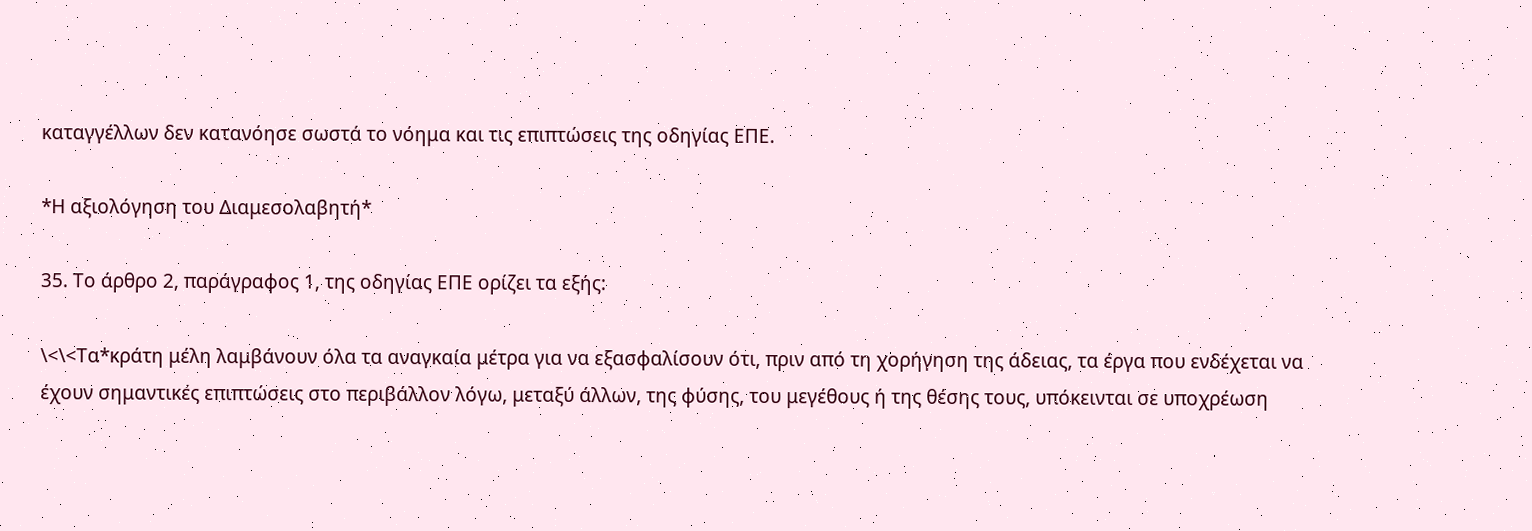καταγγέλλων δεν κατανόησε σωστά το νόημα και τις επιπτώσεις της οδηγίας ΕΠΕ.

*Η αξιολόγηση του Διαμεσολαβητή*

35. Το άρθρο 2, παράγραφος 1, της οδηγίας ΕΠΕ ορίζει τα εξής:

\<\<Τα*κράτη μέλη λαμβάνουν όλα τα αναγκαία μέτρα για να εξασφαλίσουν ότι, πριν από τη χορήγηση της άδειας, τα έργα που ενδέχεται να έχουν σημαντικές επιπτώσεις στο περιβάλλον λόγω, μεταξύ άλλων, της φύσης, του μεγέθους ή της θέσης τους, υπόκεινται σε υποχρέωση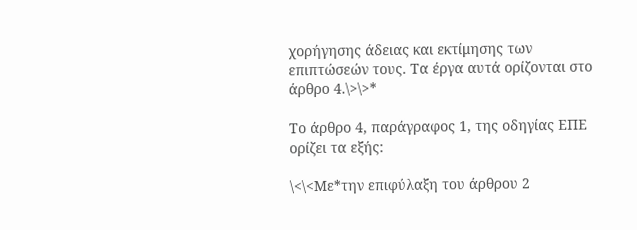χορήγησης άδειας και εκτίμησης των επιπτώσεών τους. Τα έργα αυτά ορίζονται στο άρθρο 4.\>\>*

Το άρθρο 4, παράγραφος 1, της οδηγίας ΕΠΕ ορίζει τα εξής:

\<\<Με*την επιφύλαξη του άρθρου 2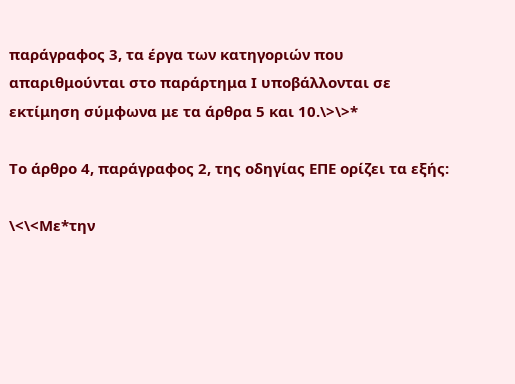παράγραφος 3, τα έργα των κατηγοριών που απαριθμούνται στο παράρτημα Ι υποβάλλονται σε εκτίμηση σύμφωνα με τα άρθρα 5 και 10.\>\>*

Το άρθρο 4, παράγραφος 2, της οδηγίας ΕΠΕ ορίζει τα εξής:

\<\<Με*την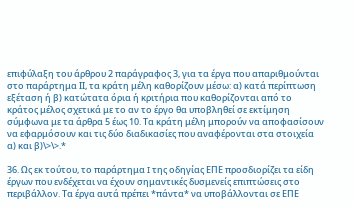επιφύλαξη του άρθρου 2 παράγραφος 3, για τα έργα που απαριθμούνται στο παράρτημα ΙΙ, τα κράτη μέλη καθορίζουν μέσω: α) κατά περίπτωση εξέταση ή β) κατώτατα όρια ή κριτήρια που καθορίζονται από το κράτος μέλος σχετικά με το αν το έργο θα υποβληθεί σε εκτίμηση σύμφωνα με τα άρθρα 5 έως 10. Τα κράτη μέλη μπορούν να αποφασίσουν να εφαρμόσουν και τις δύο διαδικασίες που αναφέρονται στα στοιχεία α) και β)\>\>.*

36. Ως εκ τούτου, το παράρτημα I της οδηγίας ΕΠΕ προσδιορίζει τα είδη έργων που ενδέχεται να έχουν σημαντικές δυσμενείς επιπτώσεις στο περιβάλλον. Τα έργα αυτά πρέπει *πάντα* να υποβάλλονται σε ΕΠΕ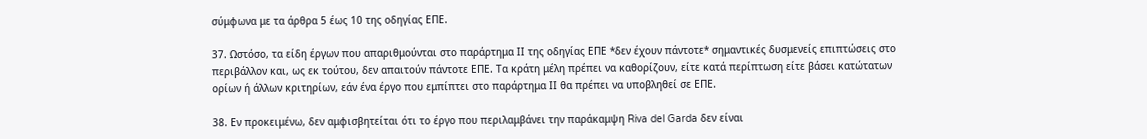σύμφωνα με τα άρθρα 5 έως 10 της οδηγίας ΕΠΕ.

37. Ωστόσο, τα είδη έργων που απαριθμούνται στο παράρτημα ΙΙ της οδηγίας ΕΠΕ *δεν έχουν πάντοτε* σημαντικές δυσμενείς επιπτώσεις στο περιβάλλον και, ως εκ τούτου, δεν απαιτούν πάντοτε ΕΠΕ. Τα κράτη μέλη πρέπει να καθορίζουν, είτε κατά περίπτωση είτε βάσει κατώτατων ορίων ή άλλων κριτηρίων, εάν ένα έργο που εμπίπτει στο παράρτημα ΙΙ θα πρέπει να υποβληθεί σε ΕΠΕ.

38. Εν προκειμένω, δεν αμφισβητείται ότι το έργο που περιλαμβάνει την παράκαμψη Riva del Garda δεν είναι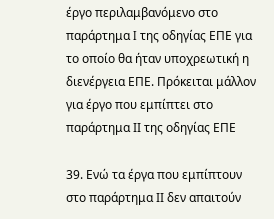έργο περιλαμβανόμενο στο παράρτημα I της οδηγίας ΕΠΕ για το οποίο θα ήταν υποχρεωτική η διενέργεια ΕΠΕ. Πρόκειται μάλλον για έργο που εμπίπτει στο παράρτημα ΙΙ της οδηγίας ΕΠΕ

39. Ενώ τα έργα που εμπίπτουν στο παράρτημα ΙΙ δεν απαιτούν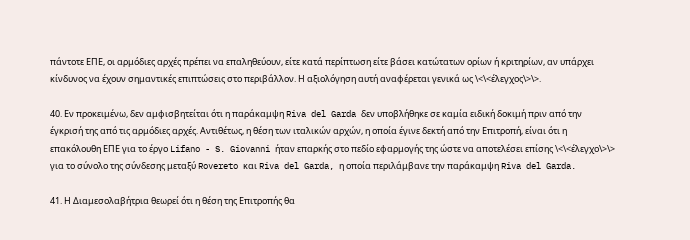πάντοτε ΕΠΕ, οι αρμόδιες αρχές πρέπει να επαληθεύουν, είτε κατά περίπτωση είτε βάσει κατώτατων ορίων ή κριτηρίων, αν υπάρχει κίνδυνος να έχουν σημαντικές επιπτώσεις στο περιβάλλον. Η αξιολόγηση αυτή αναφέρεται γενικά ως \<\<έλεγχος\>\>.

40. Εν προκειμένω, δεν αμφισβητείται ότι η παράκαμψη Riva del Garda δεν υποβλήθηκε σε καμία ειδική δοκιμή πριν από την έγκρισή της από τις αρμόδιες αρχές. Αντιθέτως, η θέση των ιταλικών αρχών, η οποία έγινε δεκτή από την Επιτροπή, είναι ότι η επακόλουθη ΕΠΕ για το έργο Lifano - S. Giovanni ήταν επαρκής στο πεδίο εφαρμογής της ώστε να αποτελέσει επίσης \<\<έλεγχο\>\> για το σύνολο της σύνδεσης μεταξύ Rovereto και Riva del Garda, η οποία περιλάμβανε την παράκαμψη Riva del Garda.

41. Η Διαμεσολαβήτρια θεωρεί ότι η θέση της Επιτροπής θα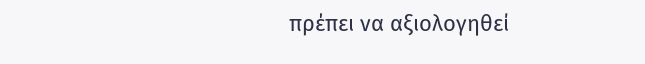πρέπει να αξιολογηθεί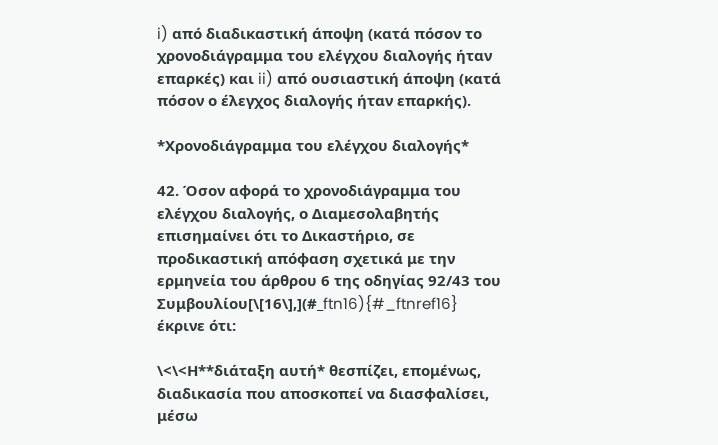i) από διαδικαστική άποψη (κατά πόσον το χρονοδιάγραμμα του ελέγχου διαλογής ήταν επαρκές) και ii) από ουσιαστική άποψη (κατά πόσον ο έλεγχος διαλογής ήταν επαρκής).

*Χρονοδιάγραμμα του ελέγχου διαλογής*

42. Όσον αφορά το χρονοδιάγραμμα του ελέγχου διαλογής, ο Διαμεσολαβητής επισημαίνει ότι το Δικαστήριο, σε προδικαστική απόφαση σχετικά με την ερμηνεία του άρθρου 6 της οδηγίας 92/43 του Συμβουλίου[\[16\],](#_ftn16){#_ftnref16} έκρινε ότι:

\<\<Η**διάταξη αυτή* θεσπίζει, επομένως, διαδικασία που αποσκοπεί να διασφαλίσει, μέσω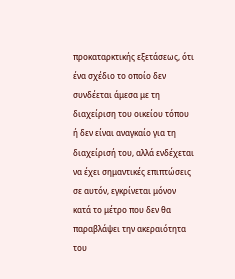προκαταρκτικής εξετάσεως, ότι ένα σχέδιο το οποίο δεν συνδέεται άμεσα με τη διαχείριση του οικείου τόπου ή δεν είναι αναγκαίο για τη διαχείρισή του, αλλά ενδέχεται να έχει σημαντικές επιπτώσεις σε αυτόν, εγκρίνεται μόνον κατά το μέτρο που δεν θα παραβλάψει την ακεραιότητα του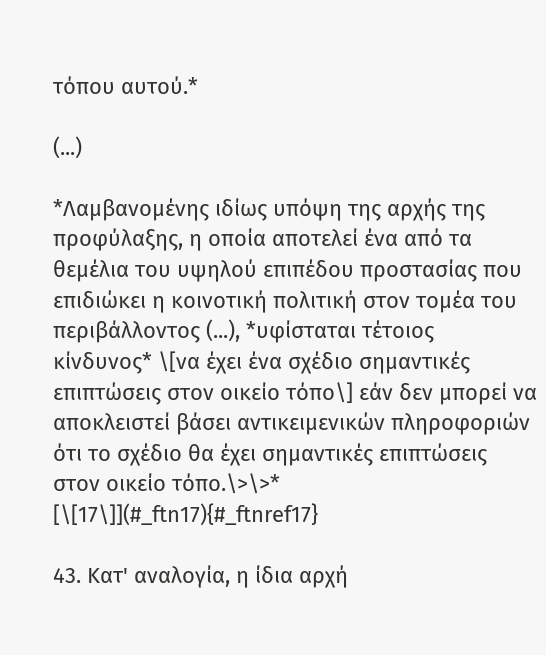τόπου αυτού.*

(...)

*Λαμβανομένης ιδίως υπόψη της αρχής της προφύλαξης, η οποία αποτελεί ένα από τα θεμέλια του υψηλού επιπέδου προστασίας που επιδιώκει η κοινοτική πολιτική στον τομέα του περιβάλλοντος (...), *υφίσταται τέτοιος κίνδυνος* \[να έχει ένα σχέδιο σημαντικές επιπτώσεις στον οικείο τόπο\] εάν δεν μπορεί να αποκλειστεί βάσει αντικειμενικών πληροφοριών ότι το σχέδιο θα έχει σημαντικές επιπτώσεις στον οικείο τόπο.\>\>* [\[17\]](#_ftn17){#_ftnref17}

43. Κατ' αναλογία, η ίδια αρχή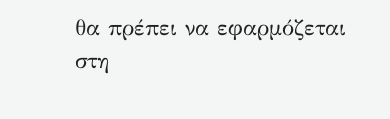θα πρέπει να εφαρμόζεται στη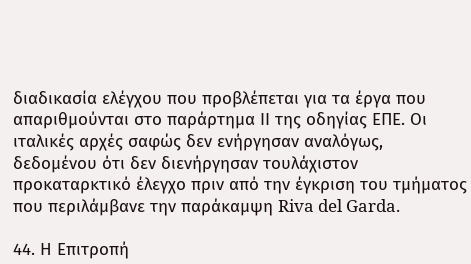διαδικασία ελέγχου που προβλέπεται για τα έργα που απαριθμούνται στο παράρτημα ΙΙ της οδηγίας ΕΠΕ. Οι ιταλικές αρχές σαφώς δεν ενήργησαν αναλόγως, δεδομένου ότι δεν διενήργησαν τουλάχιστον προκαταρκτικό έλεγχο πριν από την έγκριση του τμήματος που περιλάμβανε την παράκαμψη Riva del Garda.

44. Η Επιτροπή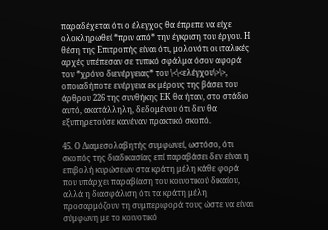παραδέχεται ότι ο έλεγχος θα έπρεπε να είχε ολοκληρωθεί *πριν από* την έγκριση του έργου. Η θέση της Επιτροπής είναι ότι, μολονότι οι ιταλικές αρχές υπέπεσαν σε τυπικό σφάλμα όσον αφορά τον *χρόνο διενέργειας* του \<\<ελέγχου\>\>, οποιαδήποτε ενέργεια εκ μέρους της βάσει του άρθρου 226 της συνθήκης ΕΚ θα ήταν, στο στάδιο αυτό, ακατάλληλη, δεδομένου ότι δεν θα εξυπηρετούσε κανέναν πρακτικό σκοπό.

45. Ο Διαμεσολαβητής συμφωνεί, ωστόσο, ότι σκοπός της διαδικασίας επί παραβάσει δεν είναι η επιβολή κυρώσεων στα κράτη μέλη κάθε φορά που υπάρχει παραβίαση του κοινοτικού δικαίου, αλλά η διασφάλιση ότι τα κράτη μέλη προσαρμόζουν τη συμπεριφορά τους ώστε να είναι σύμφωνη με το κοινοτικό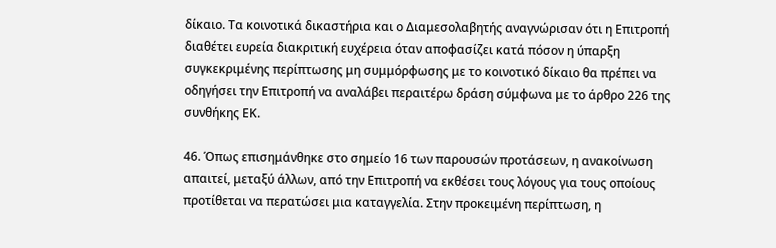δίκαιο. Τα κοινοτικά δικαστήρια και ο Διαμεσολαβητής αναγνώρισαν ότι η Επιτροπή διαθέτει ευρεία διακριτική ευχέρεια όταν αποφασίζει κατά πόσον η ύπαρξη συγκεκριμένης περίπτωσης μη συμμόρφωσης με το κοινοτικό δίκαιο θα πρέπει να οδηγήσει την Επιτροπή να αναλάβει περαιτέρω δράση σύμφωνα με το άρθρο 226 της συνθήκης ΕΚ.

46. Όπως επισημάνθηκε στο σημείο 16 των παρουσών προτάσεων, η ανακοίνωση απαιτεί, μεταξύ άλλων, από την Επιτροπή να εκθέσει τους λόγους για τους οποίους προτίθεται να περατώσει μια καταγγελία. Στην προκειμένη περίπτωση, η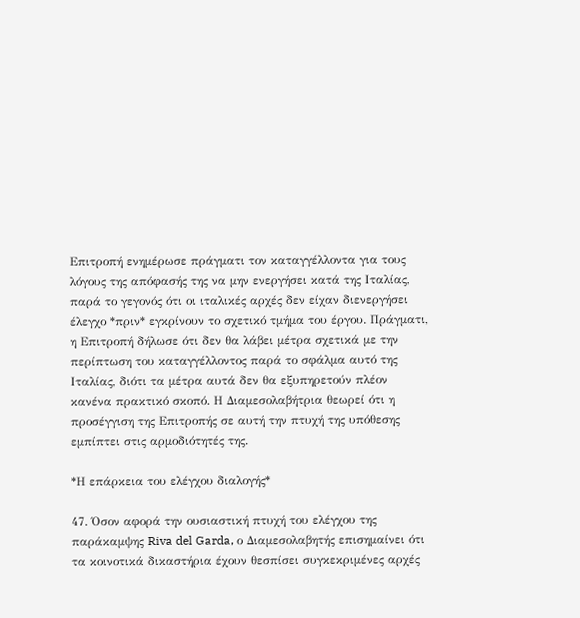Επιτροπή ενημέρωσε πράγματι τον καταγγέλλοντα για τους λόγους της απόφασής της να μην ενεργήσει κατά της Ιταλίας, παρά το γεγονός ότι οι ιταλικές αρχές δεν είχαν διενεργήσει έλεγχο *πριν* εγκρίνουν το σχετικό τμήμα του έργου. Πράγματι, η Επιτροπή δήλωσε ότι δεν θα λάβει μέτρα σχετικά με την περίπτωση του καταγγέλλοντος παρά το σφάλμα αυτό της Ιταλίας, διότι τα μέτρα αυτά δεν θα εξυπηρετούν πλέον κανένα πρακτικό σκοπό. Η Διαμεσολαβήτρια θεωρεί ότι η προσέγγιση της Επιτροπής σε αυτή την πτυχή της υπόθεσης εμπίπτει στις αρμοδιότητές της.

*Η επάρκεια του ελέγχου διαλογής*

47. Όσον αφορά την ουσιαστική πτυχή του ελέγχου της παράκαμψης Riva del Garda, ο Διαμεσολαβητής επισημαίνει ότι τα κοινοτικά δικαστήρια έχουν θεσπίσει συγκεκριμένες αρχές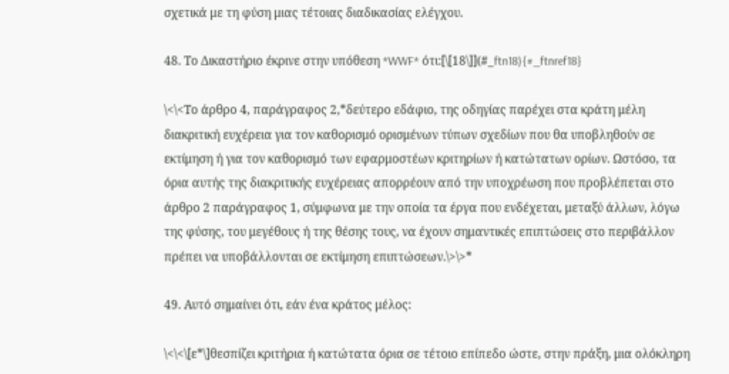σχετικά με τη φύση μιας τέτοιας διαδικασίας ελέγχου.

48. Το Δικαστήριο έκρινε στην υπόθεση *WWF* ότι:[\[18\]](#_ftn18){#_ftnref18}

\<\<Το άρθρο 4, παράγραφος 2,*δεύτερο εδάφιο, της οδηγίας παρέχει στα κράτη μέλη διακριτική ευχέρεια για τον καθορισμό ορισμένων τύπων σχεδίων που θα υποβληθούν σε εκτίμηση ή για τον καθορισμό των εφαρμοστέων κριτηρίων ή κατώτατων ορίων. Ωστόσο, τα όρια αυτής της διακριτικής ευχέρειας απορρέουν από την υποχρέωση που προβλέπεται στο άρθρο 2 παράγραφος 1, σύμφωνα με την οποία τα έργα που ενδέχεται, μεταξύ άλλων, λόγω της φύσης, του μεγέθους ή της θέσης τους, να έχουν σημαντικές επιπτώσεις στο περιβάλλον πρέπει να υποβάλλονται σε εκτίμηση επιπτώσεων.\>\>*

49. Αυτό σημαίνει ότι, εάν ένα κράτος μέλος:

\<\<\[ε*\]θεσπίζει κριτήρια ή κατώτατα όρια σε τέτοιο επίπεδο ώστε, στην πράξη, μια ολόκληρη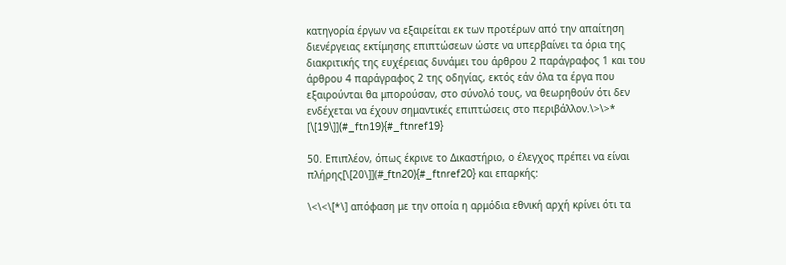κατηγορία έργων να εξαιρείται εκ των προτέρων από την απαίτηση διενέργειας εκτίμησης επιπτώσεων ώστε να υπερβαίνει τα όρια της διακριτικής της ευχέρειας δυνάμει του άρθρου 2 παράγραφος 1 και του άρθρου 4 παράγραφος 2 της οδηγίας, εκτός εάν όλα τα έργα που εξαιρούνται θα μπορούσαν, στο σύνολό τους, να θεωρηθούν ότι δεν ενδέχεται να έχουν σημαντικές επιπτώσεις στο περιβάλλον.\>\>* [\[19\]](#_ftn19){#_ftnref19}

50. Επιπλέον, όπως έκρινε το Δικαστήριο, ο έλεγχος πρέπει να είναι πλήρης[\[20\]](#_ftn20){#_ftnref20} και επαρκής:

\<\<\[*\] απόφαση με την οποία η αρμόδια εθνική αρχή κρίνει ότι τα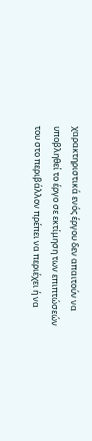χαρακτηριστικά ενός έργου δεν απαιτούν να υποβληθεί το έργο σε εκτίμηση των επιπτώσεών του στο περιβάλλον πρέπει να περιέχει ή να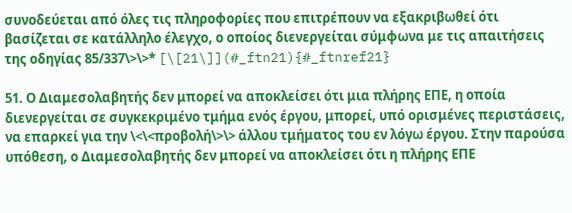συνοδεύεται από όλες τις πληροφορίες που επιτρέπουν να εξακριβωθεί ότι βασίζεται σε κατάλληλο έλεγχο, ο οποίος διενεργείται σύμφωνα με τις απαιτήσεις της οδηγίας 85/337\>\>* [\[21\]](#_ftn21){#_ftnref21}

51. Ο Διαμεσολαβητής δεν μπορεί να αποκλείσει ότι μια πλήρης ΕΠΕ, η οποία διενεργείται σε συγκεκριμένο τμήμα ενός έργου, μπορεί, υπό ορισμένες περιστάσεις, να επαρκεί για την \<\<προβολή\>\> άλλου τμήματος του εν λόγω έργου. Στην παρούσα υπόθεση, ο Διαμεσολαβητής δεν μπορεί να αποκλείσει ότι η πλήρης ΕΠΕ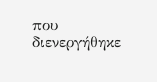που διενεργήθηκε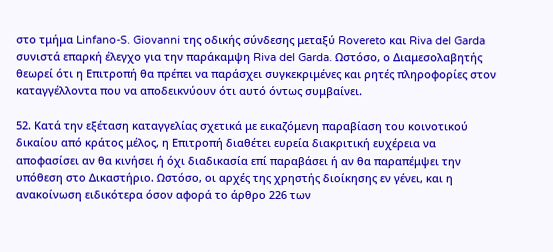στο τμήμα Linfano-S. Giovanni της οδικής σύνδεσης μεταξύ Rovereto και Riva del Garda συνιστά επαρκή έλεγχο για την παράκαμψη Riva del Garda. Ωστόσο, ο Διαμεσολαβητής θεωρεί ότι η Επιτροπή θα πρέπει να παράσχει συγκεκριμένες και ρητές πληροφορίες στον καταγγέλλοντα που να αποδεικνύουν ότι αυτό όντως συμβαίνει.

52. Κατά την εξέταση καταγγελίας σχετικά με εικαζόμενη παραβίαση του κοινοτικού δικαίου από κράτος μέλος, η Επιτροπή διαθέτει ευρεία διακριτική ευχέρεια να αποφασίσει αν θα κινήσει ή όχι διαδικασία επί παραβάσει ή αν θα παραπέμψει την υπόθεση στο Δικαστήριο. Ωστόσο, οι αρχές της χρηστής διοίκησης εν γένει, και η ανακοίνωση ειδικότερα όσον αφορά το άρθρο 226 των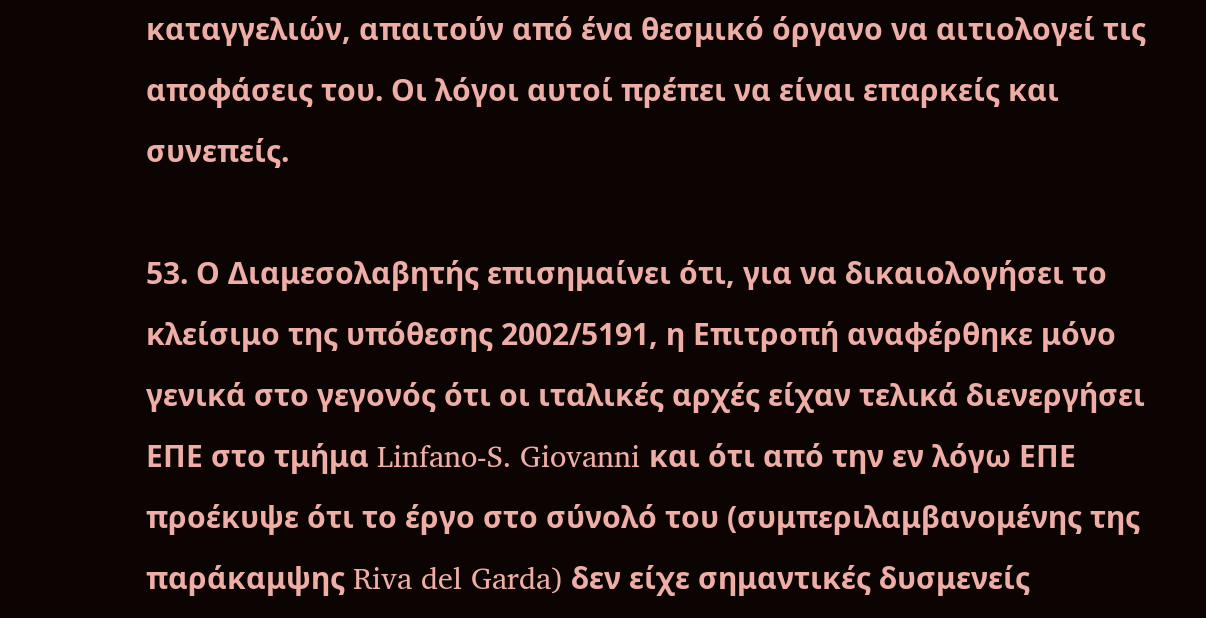καταγγελιών, απαιτούν από ένα θεσμικό όργανο να αιτιολογεί τις αποφάσεις του. Οι λόγοι αυτοί πρέπει να είναι επαρκείς και συνεπείς.

53. Ο Διαμεσολαβητής επισημαίνει ότι, για να δικαιολογήσει το κλείσιμο της υπόθεσης 2002/5191, η Επιτροπή αναφέρθηκε μόνο γενικά στο γεγονός ότι οι ιταλικές αρχές είχαν τελικά διενεργήσει ΕΠΕ στο τμήμα Linfano-S. Giovanni και ότι από την εν λόγω ΕΠΕ προέκυψε ότι το έργο στο σύνολό του (συμπεριλαμβανομένης της παράκαμψης Riva del Garda) δεν είχε σημαντικές δυσμενείς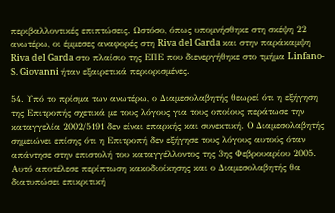περιβαλλοντικές επιπτώσεις. Ωστόσο, όπως υπομνήσθηκε στη σκέψη 22 ανωτέρω, οι έμμεσες αναφορές στη Riva del Garda και στην παράκαμψη Riva del Garda στο πλαίσιο της ΕΠΕ που διενεργήθηκε στο τμήμα Linfano-S. Giovanni ήταν εξαιρετικά περιορισμένες.

54. Υπό το πρίσμα των ανωτέρω, ο Διαμεσολαβητής θεωρεί ότι η εξήγηση της Επιτροπής σχετικά με τους λόγους για τους οποίους περάτωσε την καταγγελία 2002/5191 δεν είναι επαρκής και συνεκτική. Ο Διαμεσολαβητής σημειώνει επίσης ότι η Επιτροπή δεν εξήγησε τους λόγους αυτούς όταν απάντησε στην επιστολή του καταγγέλλοντος της 3ης Φεβρουαρίου 2005. Αυτό αποτέλεσε περίπτωση κακοδιοίκησης και ο Διαμεσολαβητής θα διατυπώσει επικριτική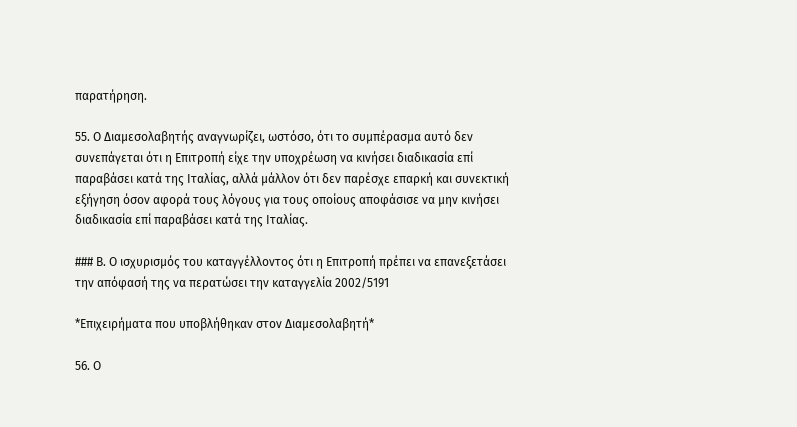παρατήρηση.

55. Ο Διαμεσολαβητής αναγνωρίζει, ωστόσο, ότι το συμπέρασμα αυτό δεν συνεπάγεται ότι η Επιτροπή είχε την υποχρέωση να κινήσει διαδικασία επί παραβάσει κατά της Ιταλίας, αλλά μάλλον ότι δεν παρέσχε επαρκή και συνεκτική εξήγηση όσον αφορά τους λόγους για τους οποίους αποφάσισε να μην κινήσει διαδικασία επί παραβάσει κατά της Ιταλίας.

### Β. Ο ισχυρισμός του καταγγέλλοντος ότι η Επιτροπή πρέπει να επανεξετάσει την απόφασή της να περατώσει την καταγγελία 2002/5191

*Επιχειρήματα που υποβλήθηκαν στον Διαμεσολαβητή*

56. Ο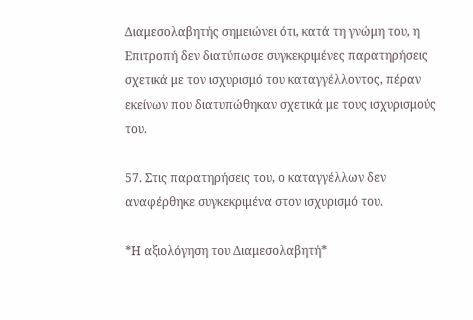Διαμεσολαβητής σημειώνει ότι, κατά τη γνώμη του, η Επιτροπή δεν διατύπωσε συγκεκριμένες παρατηρήσεις σχετικά με τον ισχυρισμό του καταγγέλλοντος, πέραν εκείνων που διατυπώθηκαν σχετικά με τους ισχυρισμούς του.

57. Στις παρατηρήσεις του, ο καταγγέλλων δεν αναφέρθηκε συγκεκριμένα στον ισχυρισμό του.

*Η αξιολόγηση του Διαμεσολαβητή*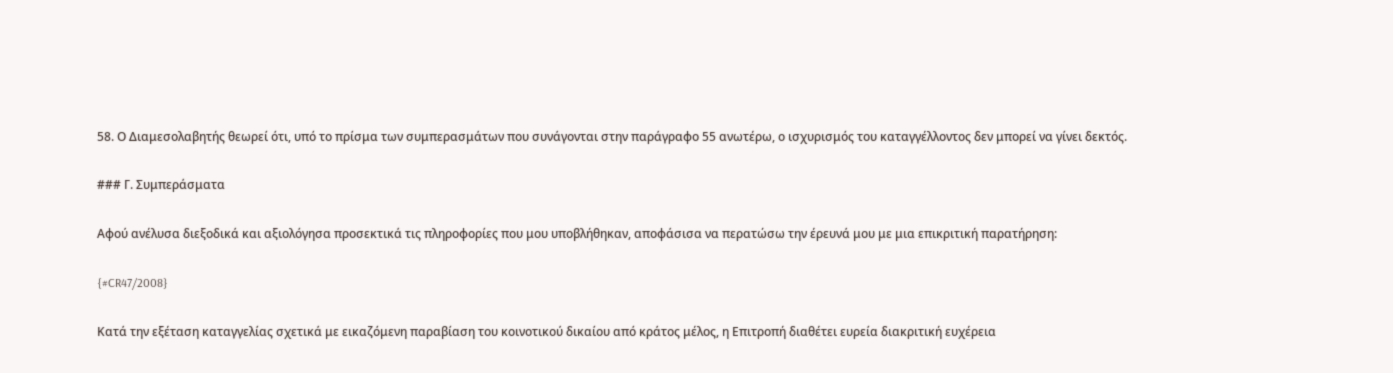58. Ο Διαμεσολαβητής θεωρεί ότι, υπό το πρίσμα των συμπερασμάτων που συνάγονται στην παράγραφο 55 ανωτέρω, ο ισχυρισμός του καταγγέλλοντος δεν μπορεί να γίνει δεκτός.

### Γ. Συμπεράσματα

Αφού ανέλυσα διεξοδικά και αξιολόγησα προσεκτικά τις πληροφορίες που μου υποβλήθηκαν, αποφάσισα να περατώσω την έρευνά μου με μια επικριτική παρατήρηση:

{#CR47/2008}

Κατά την εξέταση καταγγελίας σχετικά με εικαζόμενη παραβίαση του κοινοτικού δικαίου από κράτος μέλος, η Επιτροπή διαθέτει ευρεία διακριτική ευχέρεια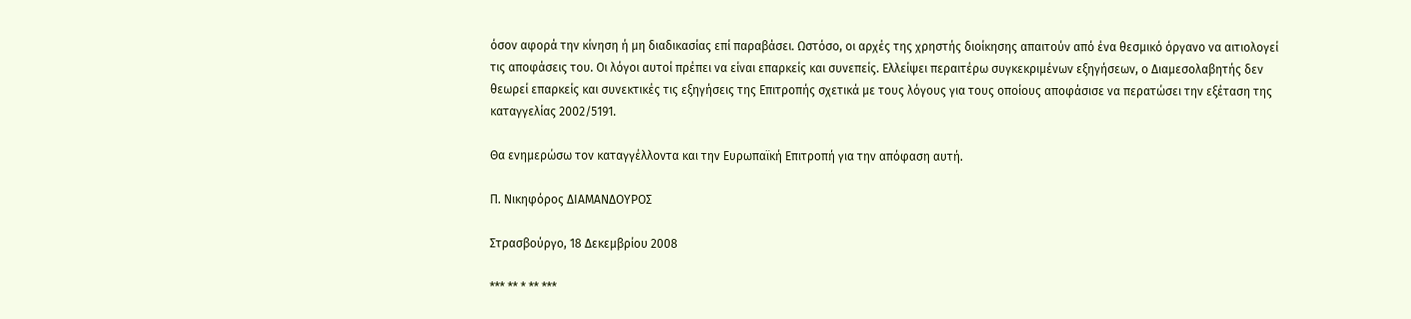όσον αφορά την κίνηση ή μη διαδικασίας επί παραβάσει. Ωστόσο, οι αρχές της χρηστής διοίκησης απαιτούν από ένα θεσμικό όργανο να αιτιολογεί τις αποφάσεις του. Οι λόγοι αυτοί πρέπει να είναι επαρκείς και συνεπείς. Ελλείψει περαιτέρω συγκεκριμένων εξηγήσεων, ο Διαμεσολαβητής δεν θεωρεί επαρκείς και συνεκτικές τις εξηγήσεις της Επιτροπής σχετικά με τους λόγους για τους οποίους αποφάσισε να περατώσει την εξέταση της καταγγελίας 2002/5191.

Θα ενημερώσω τον καταγγέλλοντα και την Ευρωπαϊκή Επιτροπή για την απόφαση αυτή.

Π. Νικηφόρος ΔΙΑΜΑΝΔΟΥΡΟΣ

Στρασβούργο, 18 Δεκεμβρίου 2008

*** ** * ** ***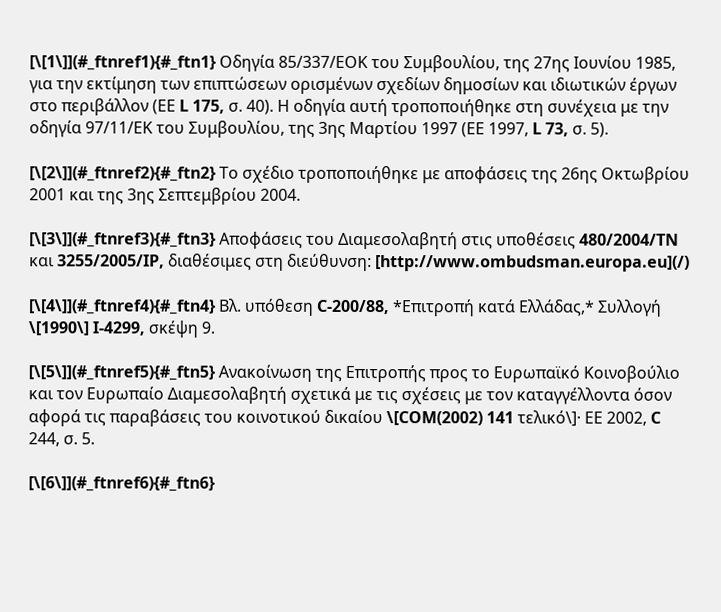[\[1\]](#_ftnref1){#_ftn1} Οδηγία 85/337/ΕΟΚ του Συμβουλίου, της 27ης Ιουνίου 1985, για την εκτίμηση των επιπτώσεων ορισμένων σχεδίων δημοσίων και ιδιωτικών έργων στο περιβάλλον (ΕΕ L 175, σ. 40). Η οδηγία αυτή τροποποιήθηκε στη συνέχεια με την οδηγία 97/11/ΕΚ του Συμβουλίου, της 3ης Μαρτίου 1997 (ΕΕ 1997, L 73, σ. 5).

[\[2\]](#_ftnref2){#_ftn2} Το σχέδιο τροποποιήθηκε με αποφάσεις της 26ης Οκτωβρίου 2001 και της 3ης Σεπτεμβρίου 2004.

[\[3\]](#_ftnref3){#_ftn3} Αποφάσεις του Διαμεσολαβητή στις υποθέσεις 480/2004/TN και 3255/2005/IP, διαθέσιμες στη διεύθυνση: [http://www.ombudsman.europa.eu](/)

[\[4\]](#_ftnref4){#_ftn4} Βλ. υπόθεση C-200/88, *Επιτροπή κατά Ελλάδας,* Συλλογή \[1990\] I-4299, σκέψη 9.

[\[5\]](#_ftnref5){#_ftn5} Ανακοίνωση της Επιτροπής προς το Ευρωπαϊκό Κοινοβούλιο και τον Ευρωπαίο Διαμεσολαβητή σχετικά με τις σχέσεις με τον καταγγέλλοντα όσον αφορά τις παραβάσεις του κοινοτικού δικαίου \[COM(2002) 141 τελικό\]· ΕΕ 2002, C 244, σ. 5.

[\[6\]](#_ftnref6){#_ftn6}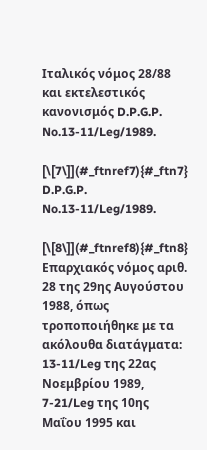Ιταλικός νόμος 28/88 και εκτελεστικός κανονισμός D.P.G.P. No.13-11/Leg/1989.

[\[7\]](#_ftnref7){#_ftn7} D.P.G.P. No.13-11/Leg/1989.

[\[8\]](#_ftnref8){#_ftn8} Επαρχιακός νόμος αριθ. 28 της 29ης Αυγούστου 1988, όπως τροποποιήθηκε με τα ακόλουθα διατάγματα: 13-11/Leg της 22ας Νοεμβρίου 1989, 7-21/Leg της 10ης Μαΐου 1995 και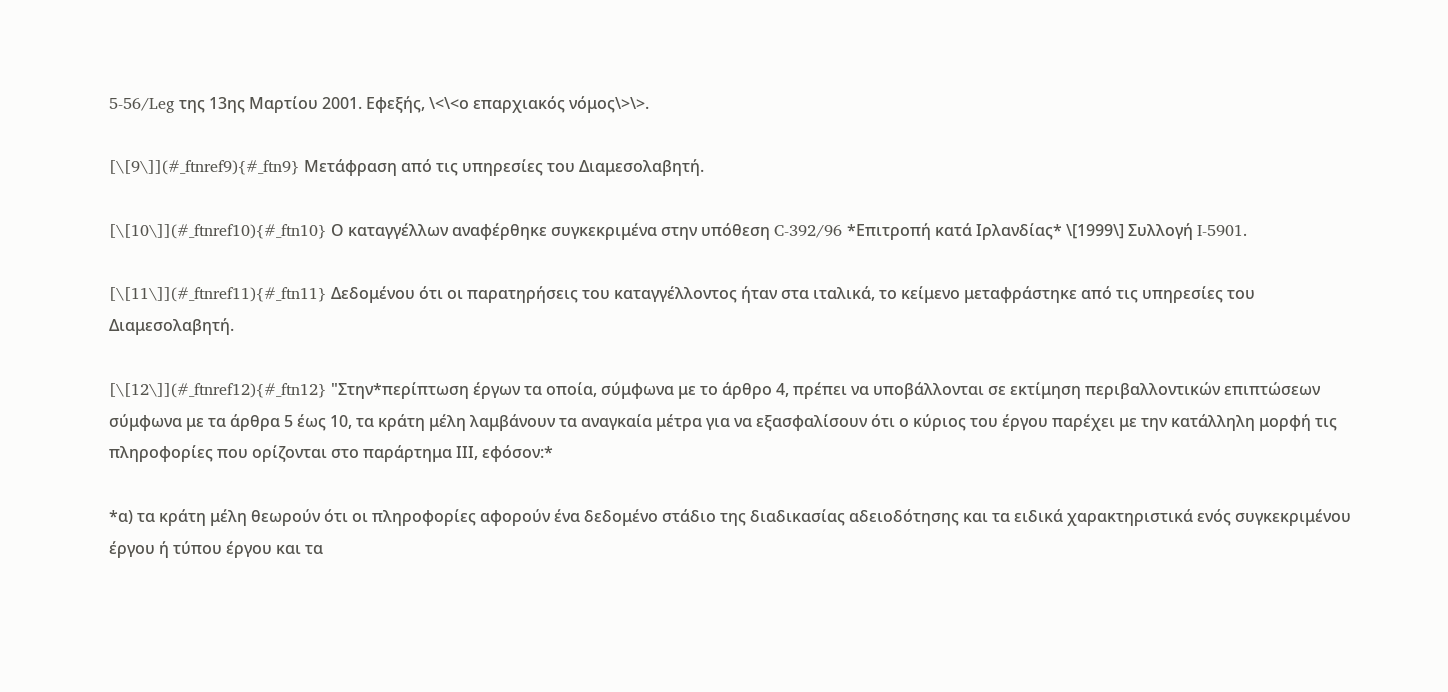5-56/Leg της 13ης Μαρτίου 2001. Εφεξής, \<\<ο επαρχιακός νόμος\>\>.

[\[9\]](#_ftnref9){#_ftn9} Μετάφραση από τις υπηρεσίες του Διαμεσολαβητή.

[\[10\]](#_ftnref10){#_ftn10} Ο καταγγέλλων αναφέρθηκε συγκεκριμένα στην υπόθεση C-392/96 *Επιτροπή κατά Ιρλανδίας* \[1999\] Συλλογή I-5901.

[\[11\]](#_ftnref11){#_ftn11} Δεδομένου ότι οι παρατηρήσεις του καταγγέλλοντος ήταν στα ιταλικά, το κείμενο μεταφράστηκε από τις υπηρεσίες του Διαμεσολαβητή.

[\[12\]](#_ftnref12){#_ftn12} "Στην*περίπτωση έργων τα οποία, σύμφωνα με το άρθρο 4, πρέπει να υποβάλλονται σε εκτίμηση περιβαλλοντικών επιπτώσεων σύμφωνα με τα άρθρα 5 έως 10, τα κράτη μέλη λαμβάνουν τα αναγκαία μέτρα για να εξασφαλίσουν ότι ο κύριος του έργου παρέχει με την κατάλληλη μορφή τις πληροφορίες που ορίζονται στο παράρτημα ΙΙΙ, εφόσον:*

*α) τα κράτη μέλη θεωρούν ότι οι πληροφορίες αφορούν ένα δεδομένο στάδιο της διαδικασίας αδειοδότησης και τα ειδικά χαρακτηριστικά ενός συγκεκριμένου έργου ή τύπου έργου και τα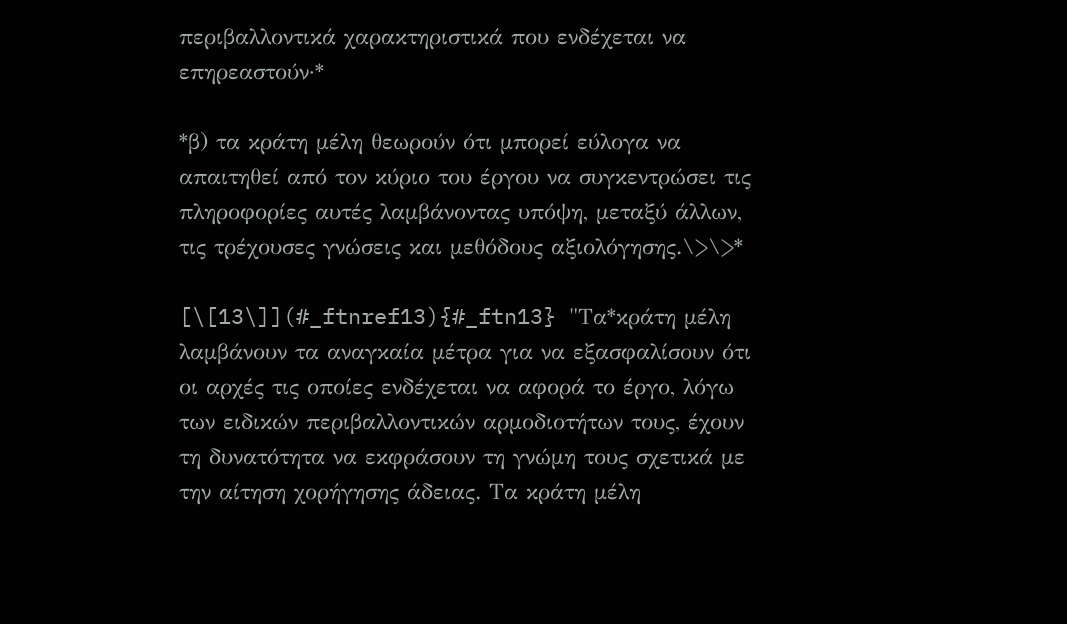περιβαλλοντικά χαρακτηριστικά που ενδέχεται να επηρεαστούν·*

*β) τα κράτη μέλη θεωρούν ότι μπορεί εύλογα να απαιτηθεί από τον κύριο του έργου να συγκεντρώσει τις πληροφορίες αυτές λαμβάνοντας υπόψη, μεταξύ άλλων, τις τρέχουσες γνώσεις και μεθόδους αξιολόγησης.\>\>*

[\[13\]](#_ftnref13){#_ftn13} "Τα*κράτη μέλη λαμβάνουν τα αναγκαία μέτρα για να εξασφαλίσουν ότι οι αρχές τις οποίες ενδέχεται να αφορά το έργο, λόγω των ειδικών περιβαλλοντικών αρμοδιοτήτων τους, έχουν τη δυνατότητα να εκφράσουν τη γνώμη τους σχετικά με την αίτηση χορήγησης άδειας. Τα κράτη μέλη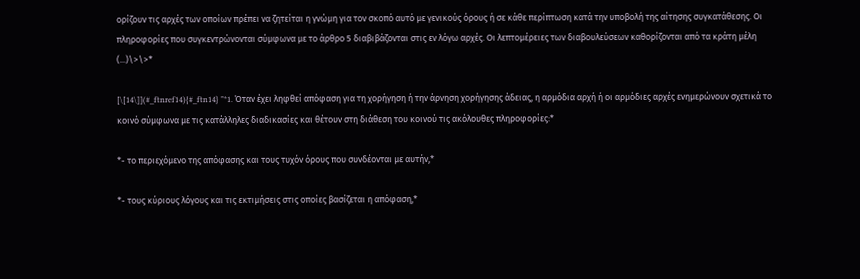ορίζουν τις αρχές των οποίων πρέπει να ζητείται η γνώμη για τον σκοπό αυτό με γενικούς όρους ή σε κάθε περίπτωση κατά την υποβολή της αίτησης συγκατάθεσης. Οι πληροφορίες που συγκεντρώνονται σύμφωνα με το άρθρο 5 διαβιβάζονται στις εν λόγω αρχές. Οι λεπτομέρειες των διαβουλεύσεων καθορίζονται από τα κράτη μέλη (...)\>\>*

[\[14\]](#_ftnref14){#_ftn14} "*1. Όταν έχει ληφθεί απόφαση για τη χορήγηση ή την άρνηση χορήγησης άδειας, η αρμόδια αρχή ή οι αρμόδιες αρχές ενημερώνουν σχετικά το κοινό σύμφωνα με τις κατάλληλες διαδικασίες και θέτουν στη διάθεση του κοινού τις ακόλουθες πληροφορίες:*

*- το περιεχόμενο της απόφασης και τους τυχόν όρους που συνδέονται με αυτήν,*

*- τους κύριους λόγους και τις εκτιμήσεις στις οποίες βασίζεται η απόφαση,*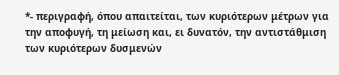*- περιγραφή, όπου απαιτείται, των κυριότερων μέτρων για την αποφυγή, τη μείωση και, ει δυνατόν, την αντιστάθμιση των κυριότερων δυσμενών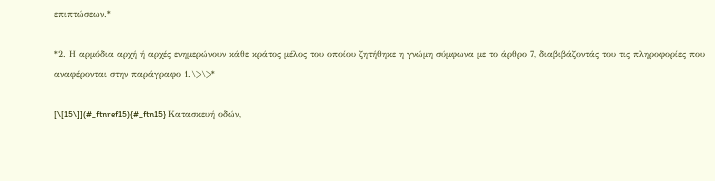επιπτώσεων.*

*2. Η αρμόδια αρχή ή αρχές ενημερώνουν κάθε κράτος μέλος του οποίου ζητήθηκε η γνώμη σύμφωνα με το άρθρο 7, διαβιβάζοντάς του τις πληροφορίες που αναφέρονται στην παράγραφο 1.\>\>*

[\[15\]](#_ftnref15){#_ftn15} Κατασκευή οδών,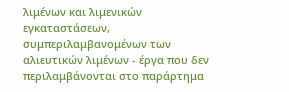λιμένων και λιμενικών εγκαταστάσεων, συμπεριλαμβανομένων των αλιευτικών λιμένων - έργα που δεν περιλαμβάνονται στο παράρτημα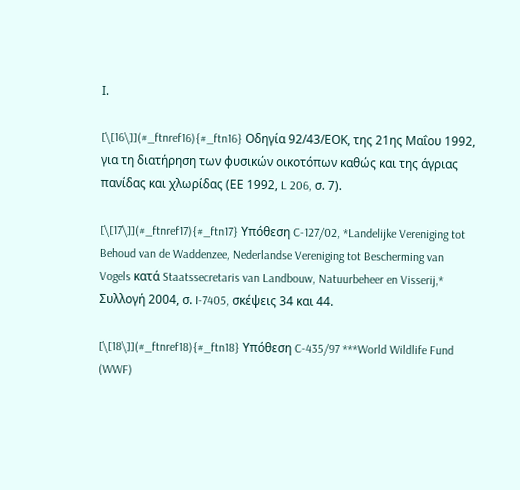Ι.

[\[16\]](#_ftnref16){#_ftn16} Οδηγία 92/43/ΕΟΚ, της 21ης Μαΐου 1992, για τη διατήρηση των φυσικών οικοτόπων καθώς και της άγριας πανίδας και χλωρίδας (ΕΕ 1992, L 206, σ. 7).

[\[17\]](#_ftnref17){#_ftn17} Υπόθεση C-127/02, *Landelijke Vereniging tot Behoud van de Waddenzee, Nederlandse Vereniging tot Bescherming van Vogels κατά Staatssecretaris van Landbouw, Natuurbeheer en Visserij,* Συλλογή 2004, σ. I-7405, σκέψεις 34 και 44.

[\[18\]](#_ftnref18){#_ftn18} Υπόθεση C-435/97 ***World Wildlife Fund (WWF)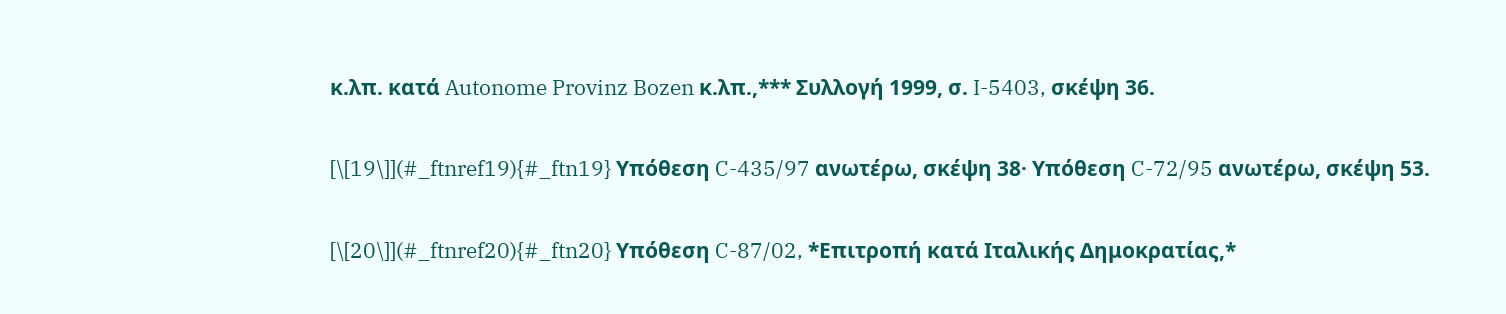κ.λπ. κατά Autonome Provinz Bozen κ.λπ.,*** Συλλογή 1999, σ. I-5403, σκέψη 36.

[\[19\]](#_ftnref19){#_ftn19} Υπόθεση C-435/97 ανωτέρω, σκέψη 38· Υπόθεση C-72/95 ανωτέρω, σκέψη 53.

[\[20\]](#_ftnref20){#_ftn20} Υπόθεση C-87/02, *Επιτροπή κατά Ιταλικής Δημοκρατίας,*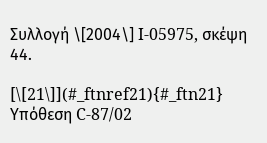Συλλογή \[2004\] I-05975, σκέψη 44.

[\[21\]](#_ftnref21){#_ftn21} Υπόθεση C-87/02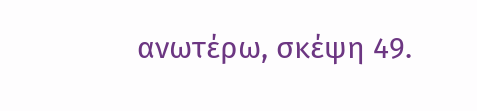ανωτέρω, σκέψη 49.